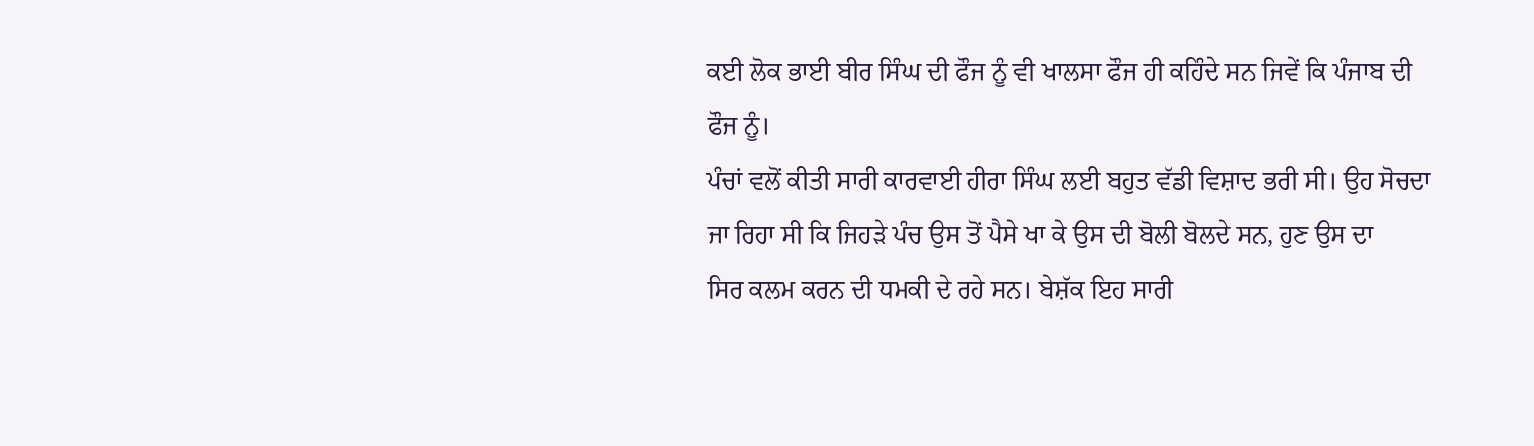ਕਈ ਲੋਕ ਭਾਈ ਬੀਰ ਸਿੰਘ ਦੀ ਫੌਜ ਨੂੰ ਵੀ ਖਾਲਸਾ ਫੌਜ ਹੀ ਕਹਿੰਦੇ ਸਨ ਜਿਵੇਂ ਕਿ ਪੰਜਾਬ ਦੀ
ਫੌਜ ਨੂੰ।
ਪੰਚਾਂ ਵਲੋਂ ਕੀਤੀ ਸਾਰੀ ਕਾਰਵਾਈ ਹੀਰਾ ਸਿੰਘ ਲਈ ਬਹੁਤ ਵੱਡੀ ਵਿਸ਼ਾਦ ਭਰੀ ਸੀ। ਉਹ ਸੋਚਦਾ
ਜਾ ਰਿਹਾ ਸੀ ਕਿ ਜਿਹੜੇ ਪੰਚ ਉਸ ਤੋਂ ਪੈਸੇ ਖਾ ਕੇ ਉਸ ਦੀ ਬੋਲੀ ਬੋਲਦੇ ਸਨ, ਹੁਣ ਉਸ ਦਾ
ਸਿਰ ਕਲਮ ਕਰਨ ਦੀ ਧਮਕੀ ਦੇ ਰਹੇ ਸਨ। ਬੇਸ਼ੱਕ ਇਹ ਸਾਰੀ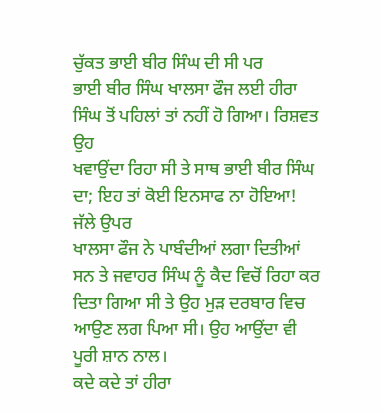ਚੁੱਕਤ ਭਾਈ ਬੀਰ ਸਿੰਘ ਦੀ ਸੀ ਪਰ
ਭਾਈ ਬੀਰ ਸਿੰਘ ਖਾਲਸਾ ਫੌਜ ਲਈ ਹੀਰਾ ਸਿੰਘ ਤੋਂ ਪਹਿਲਾਂ ਤਾਂ ਨਹੀਂ ਹੋ ਗਿਆ। ਰਿਸ਼ਵਤ ਉਹ
ਖਵਾਉਂਦਾ ਰਿਹਾ ਸੀ ਤੇ ਸਾਥ ਭਾਈ ਬੀਰ ਸਿੰਘ ਦਾ; ਇਹ ਤਾਂ ਕੋਈ ਇਨਸਾਫ ਨਾ ਹੋਇਆ! ਜੱਲੇ ਉਪਰ
ਖਾਲਸਾ ਫੌਜ ਨੇ ਪਾਬੰਦੀਆਂ ਲਗਾ ਦਿਤੀਆਂ ਸਨ ਤੇ ਜਵਾਹਰ ਸਿੰਘ ਨੂੰ ਕੈਦ ਵਿਚੋਂ ਰਿਹਾ ਕਰ
ਦਿਤਾ ਗਿਆ ਸੀ ਤੇ ਉਹ ਮੁੜ ਦਰਬਾਰ ਵਿਚ ਆਉਣ ਲਗ ਪਿਆ ਸੀ। ਉਹ ਆਉਂਦਾ ਵੀ ਪੂਰੀ ਸ਼ਾਨ ਨਾਲ।
ਕਦੇ ਕਦੇ ਤਾਂ ਹੀਰਾ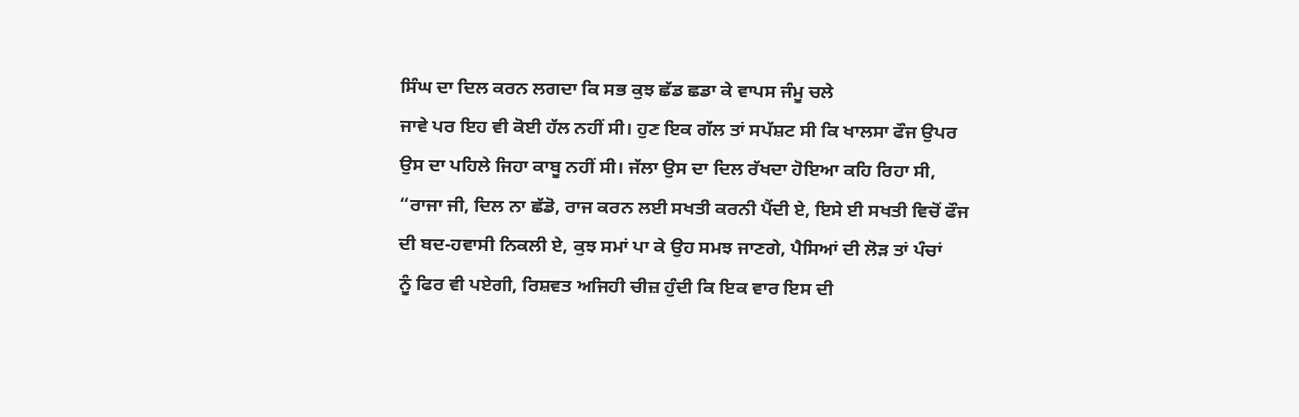ਸਿੰਘ ਦਾ ਦਿਲ ਕਰਨ ਲਗਦਾ ਕਿ ਸਭ ਕੁਝ ਛੱਡ ਛਡਾ ਕੇ ਵਾਪਸ ਜੰਮੂ ਚਲੇ
ਜਾਵੇ ਪਰ ਇਹ ਵੀ ਕੋਈ ਹੱਲ ਨਹੀਂ ਸੀ। ਹੁਣ ਇਕ ਗੱਲ ਤਾਂ ਸਪੱਸ਼ਟ ਸੀ ਕਿ ਖਾਲਸਾ ਫੌਜ ਉਪਰ
ਉਸ ਦਾ ਪਹਿਲੇ ਜਿਹਾ ਕਾਬੂ ਨਹੀਂ ਸੀ। ਜੱਲਾ ਉਸ ਦਾ ਦਿਲ ਰੱਖਦਾ ਹੋਇਆ ਕਹਿ ਰਿਹਾ ਸੀ,
“ਰਾਜਾ ਜੀ, ਦਿਲ ਨਾ ਛੱਡੋ, ਰਾਜ ਕਰਨ ਲਈ ਸਖਤੀ ਕਰਨੀ ਪੈਂਦੀ ਏ, ਇਸੇ ਈ ਸਖਤੀ ਵਿਚੋਂ ਫੌਜ
ਦੀ ਬਦ-ਹਵਾਸੀ ਨਿਕਲੀ ਏ, ਕੁਝ ਸਮਾਂ ਪਾ ਕੇ ਉਹ ਸਮਝ ਜਾਣਗੇ, ਪੈਸਿਆਂ ਦੀ ਲੋੜ ਤਾਂ ਪੰਚਾਂ
ਨੂੰ ਫਿਰ ਵੀ ਪਏਗੀ, ਰਿਸ਼ਵਤ ਅਜਿਹੀ ਚੀਜ਼ ਹੁੰਦੀ ਕਿ ਇਕ ਵਾਰ ਇਸ ਦੀ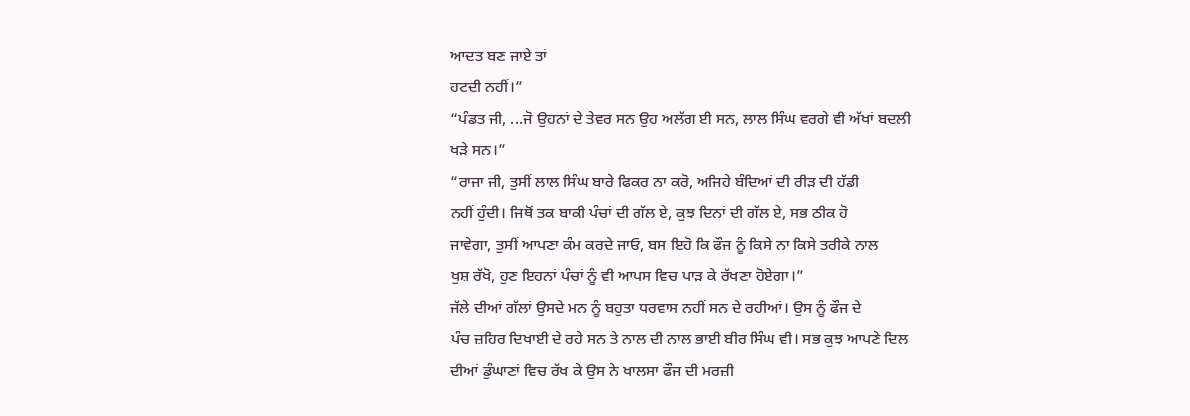ਆਦਤ ਬਣ ਜਾਏ ਤਾਂ
ਹਟਦੀ ਨਹੀਂ।”
“ਪੰਡਤ ਜੀ, ...ਜੋ ਉਹਨਾਂ ਦੇ ਤੇਵਰ ਸਨ ਉਹ ਅਲੱਗ ਈ ਸਨ, ਲਾਲ ਸਿੰਘ ਵਰਗੇ ਵੀ ਅੱਖਾਂ ਬਦਲੀ
ਖੜੇ ਸਨ।”
“ਰਾਜਾ ਜੀ, ਤੁਸੀਂ ਲਾਲ ਸਿੰਘ ਬਾਰੇ ਫਿਕਰ ਨਾ ਕਰੋ, ਅਜਿਹੇ ਬੰਦਿਆਂ ਦੀ ਰੀੜ ਦੀ ਹੱਡੀ
ਨਹੀਂ ਹੁੰਦੀ। ਜਿਥੋਂ ਤਕ ਬਾਕੀ ਪੰਚਾਂ ਦੀ ਗੱਲ ਏ, ਕੁਝ ਦਿਨਾਂ ਦੀ ਗੱਲ ਏ, ਸਭ ਠੀਕ ਹੋ
ਜਾਵੇਗਾ, ਤੁਸੀਂ ਆਪਣਾ ਕੰਮ ਕਰਦੇ ਜਾਓ, ਬਸ ਇਹੋ ਕਿ ਫੌਜ ਨੂੰ ਕਿਸੇ ਨਾ ਕਿਸੇ ਤਰੀਕੇ ਨਾਲ
ਖੁਸ਼ ਰੱਖੋ, ਹੁਣ ਇਹਨਾਂ ਪੰਚਾਂ ਨੂੰ ਵੀ ਆਪਸ ਵਿਚ ਪਾੜ ਕੇ ਰੱਖਣਾ ਹੋਏਗਾ।”
ਜੱਲੇ ਦੀਆਂ ਗੱਲਾਂ ਉਸਦੇ ਮਨ ਨੂੰ ਬਹੁਤਾ ਧਰਵਾਸ ਨਹੀਂ ਸਨ ਦੇ ਰਹੀਆਂ। ਉਸ ਨੂੰ ਫੌਜ ਦੇ
ਪੰਚ ਜ਼ਹਿਰ ਦਿਖਾਈ ਦੇ ਰਹੇ ਸਨ ਤੇ ਨਾਲ ਦੀ ਨਾਲ ਭਾਈ ਬੀਰ ਸਿੰਘ ਵੀ। ਸਭ ਕੁਝ ਆਪਣੇ ਦਿਲ
ਦੀਆਂ ਡੁੰਘਾਣਾਂ ਵਿਚ ਰੱਖ ਕੇ ਉਸ ਨੇ ਖਾਲਸਾ ਫੌਜ ਦੀ ਮਰਜ਼ੀ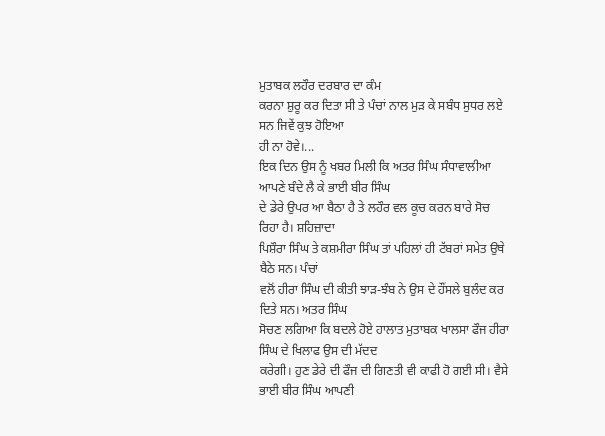ਮੁਤਾਬਕ ਲਹੌਰ ਦਰਬਾਰ ਦਾ ਕੰਮ
ਕਰਨਾ ਸ਼ੁਰੂ ਕਰ ਦਿਤਾ ਸੀ ਤੇ ਪੰਚਾਂ ਨਾਲ ਮੁੜ ਕੇ ਸਬੰਧ ਸੁਧਰ ਲਏ ਸਨ ਜਿਵੇਂ ਕੁਝ ਹੋਇਆ
ਹੀ ਨਾ ਹੋਵੇ।...
ਇਕ ਦਿਨ ਉਸ ਨੂੰ ਖਬਰ ਮਿਲੀ ਕਿ ਅਤਰ ਸਿੰਘ ਸੰਧਾਵਾਲੀਆ ਆਪਣੇ ਬੰਦੇ ਲੈ ਕੇ ਭਾਈ ਬੀਰ ਸਿੰਘ
ਦੇ ਡੇਰੇ ਉਪਰ ਆ ਬੈਠਾ ਹੈ ਤੇ ਲਹੌਰ ਵਲ ਕੂਚ ਕਰਨ ਬਾਰੇ ਸੋਚ ਰਿਹਾ ਹੈ। ਸ਼ਹਿਜ਼ਾਦਾ
ਪਿਸ਼ੌਰਾ ਸਿੰਘ ਤੇ ਕਸ਼ਮੀਰਾ ਸਿੰਘ ਤਾਂ ਪਹਿਲਾਂ ਹੀ ਟੱਬਰਾਂ ਸਮੇਤ ਉਥੇ ਬੈਠੇ ਸਨ। ਪੰਚਾਂ
ਵਲੋਂ ਹੀਰਾ ਸਿੰਘ ਦੀ ਕੀਤੀ ਝਾੜ-ਝੰਬ ਨੇ ਉਸ ਦੇ ਹੌਂਸਲੇ ਬੁਲੰਦ ਕਰ ਦਿਤੇ ਸਨ। ਅਤਰ ਸਿੰਘ
ਸੋਚਣ ਲਗਿਆ ਕਿ ਬਦਲੇ ਹੋਏ ਹਾਲਾਤ ਮੁਤਾਬਕ ਖਾਲਸਾ ਫੌਜ ਹੀਰਾ ਸਿੰਘ ਦੇ ਖਿਲਾਫ ਉਸ ਦੀ ਮੱਦਦ
ਕਰੇਗੀ। ਹੁਣ ਡੇਰੇ ਦੀ ਫੌਜ ਦੀ ਗਿਣਤੀ ਵੀ ਕਾਫੀ ਹੋ ਗਈ ਸੀ। ਵੈਸੇ ਭਾਈ ਬੀਰ ਸਿੰਘ ਆਪਣੀ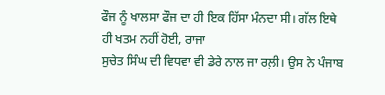ਫੌਜ ਨੂੰ ਖਾਲਸਾ ਫੌਜ ਦਾ ਹੀ ਇਕ ਹਿੱਸਾ ਮੰਨਦਾ ਸੀ। ਗੱਲ ਇਥੇ ਹੀ ਖਤਮ ਨਹੀਂ ਹੋਈ, ਰਾਜਾ
ਸੁਚੇਤ ਸਿੰਘ ਦੀ ਵਿਧਵਾ ਵੀ ਡੇਰੇ ਨਾਲ ਜਾ ਰਲ਼ੀ। ਉਸ ਨੇ ਪੰਜਾਬ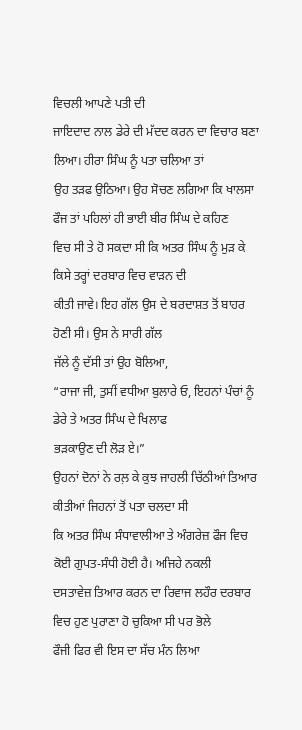ਵਿਚਲੀ ਆਪਣੇ ਪਤੀ ਦੀ
ਜਾਇਦਾਦ ਨਾਲ ਡੇਰੇ ਦੀ ਮੱਦਦ ਕਰਨ ਦਾ ਵਿਚਾਰ ਬਣਾ ਲਿਆ। ਹੀਰਾ ਸਿੰਘ ਨੂੰ ਪਤਾ ਚਲਿਆ ਤਾਂ
ਉਹ ਤੜਫ ਉਠਿਆ। ਉਹ ਸੋਚਣ ਲਗਿਆ ਕਿ ਖਾਲਸਾ ਫੌਜ ਤਾਂ ਪਹਿਲਾਂ ਹੀ ਭਾਈ ਬੀਰ ਸਿੰਘ ਦੇ ਕਹਿਣ
ਵਿਚ ਸੀ ਤੇ ਹੋ ਸਕਦਾ ਸੀ ਕਿ ਅਤਰ ਸਿੰਘ ਨੂੰ ਮੁੜ ਕੇ ਕਿਸੇ ਤਰ੍ਹਾਂ ਦਰਬਾਰ ਵਿਚ ਵਾੜਨ ਦੀ
ਕੀਤੀ ਜਾਵੇ। ਇਹ ਗੱਲ ਉਸ ਦੇ ਬਰਦਾਸ਼ਤ ਤੋਂ ਬਾਹਰ ਹੋਣੀ ਸੀ। ਉਸ ਨੇ ਸਾਰੀ ਗੱਲ
ਜੱਲੇ ਨੂੰ ਦੱਸੀ ਤਾਂ ਉਹ ਬੋਲਿਆ,
“ਰਾਜਾ ਜੀ, ਤੁਸੀਂ ਵਧੀਆ ਬੁਲਾਰੇ ਓ, ਇਹਨਾਂ ਪੰਚਾਂ ਨੂੰ ਡੇਰੇ ਤੇ ਅਤਰ ਸਿੰਘ ਦੇ ਖਿਲਾਫ
ਭੜਕਾਉਣ ਦੀ ਲੋੜ ਏ।”
ਉਹਨਾਂ ਦੋਨਾਂ ਨੇ ਰਲ਼ ਕੇ ਕੁਝ ਜਾਹਲੀ ਚਿੱਠੀਆਂ ਤਿਆਰ ਕੀਤੀਆਂ ਜਿਹਨਾਂ ਤੋਂ ਪਤਾ ਚਲਦਾ ਸੀ
ਕਿ ਅਤਰ ਸਿੰਘ ਸੰਧਾਵਾਲੀਆ ਤੇ ਅੰਗਰੇਜ਼ ਫੌਜ ਵਿਚ ਕੋਈ ਗੁਪਤ-ਸੰਧੀ ਹੋਈ ਹੈ। ਅਜਿਹੇ ਨਕਲੀ
ਦਸਤਾਵੇਜ਼ ਤਿਆਰ ਕਰਨ ਦਾ ਰਿਵਾਜ ਲਹੌਰ ਦਰਬਾਰ ਵਿਚ ਹੁਣ ਪੁਰਾਣਾ ਹੋ ਚੁਕਿਆ ਸੀ ਪਰ ਭੋਲੇ
ਫੌਜੀ ਫਿਰ ਵੀ ਇਸ ਦਾ ਸੱਚ ਮੰਨ ਲਿਆ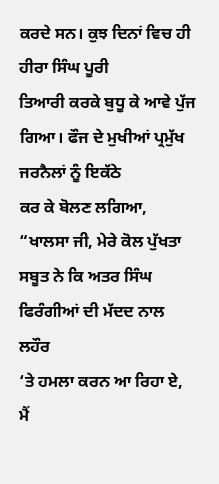ਕਰਦੇ ਸਨ। ਕੁਝ ਦਿਨਾਂ ਵਿਚ ਹੀ ਹੀਰਾ ਸਿੰਘ ਪੂਰੀ
ਤਿਆਰੀ ਕਰਕੇ ਬੁਧੂ ਕੇ ਆਵੇ ਪੁੱਜ ਗਿਆ। ਫੌਜ ਦੇ ਮੁਖੀਆਂ ਪ੍ਰਮੁੱਖ ਜਰਨੈਲਾਂ ਨੂੰ ਇਕੱਠੇ
ਕਰ ਕੇ ਬੋਲਣ ਲਗਿਆ,
“ਖਾਲਸਾ ਜੀ, ਮੇਰੇ ਕੋਲ ਪੁੱਖਤਾ ਸਬੂਤ ਨੇ ਕਿ ਅਤਰ ਸਿੰਘ ਫਿਰੰਗੀਆਂ ਦੀ ਮੱਦਦ ਨਾਲ ਲਹੌਰ
‘ਤੇ ਹਮਲਾ ਕਰਨ ਆ ਰਿਹਾ ਏ, ਮੈਂ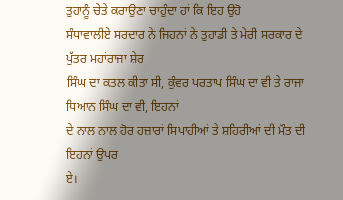ਤੁਹਾਨੂੰ ਚੇਤੇ ਕਰਾਉਣਾ ਚਾਹੁੰਦਾ ਹਾਂ ਕਿ ਇਹ ਉਹੋ
ਸੰਧਾਵਾਲੀਏ ਸਰਦਾਰ ਨੇ ਜਿਹਨਾਂ ਨੇ ਤੁਹਾਡੀ ਤੇ ਮੇਰੀ ਸਰਕਾਰ ਦੇ ਪੁੱਤਰ ਮਹਾਂਰਾਜਾ ਸ਼ੇਰ
ਸਿੰਘ ਦਾ ਕਤਲ ਕੀਤਾ ਸੀ, ਕੁੰਵਰ ਪਰਤਾਪ ਸਿੰਘ ਦਾ ਵੀ ਤੇ ਰਾਜਾ ਧਿਆਨ ਸਿੰਘ ਦਾ ਵੀ, ਇਹਨਾਂ
ਦੇ ਨਾਲ ਨਾਲ ਹੋਰ ਹਜ਼ਾਰਾਂ ਸਿਪਾਹੀਆਂ ਤੇ ਸ਼ਹਿਰੀਆਂ ਦੀ ਮੌਤ ਦੀ ਇਹਨਾਂ ਉਪਰ
ਏ।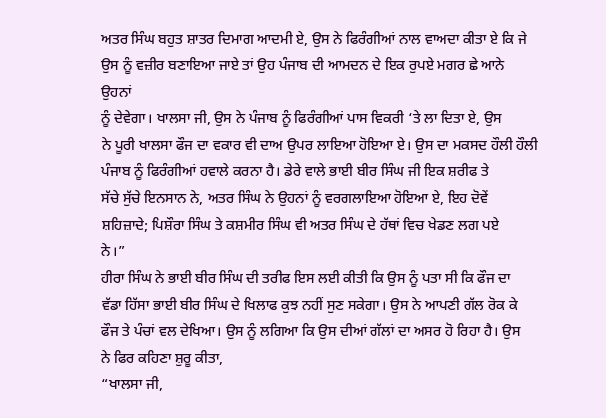ਅਤਰ ਸਿੰਘ ਬਹੁਤ ਸ਼ਾਤਰ ਦਿਮਾਗ ਆਦਮੀ ਏ, ਉਸ ਨੇ ਫਿਰੰਗੀਆਂ ਨਾਲ ਵਾਅਦਾ ਕੀਤਾ ਏ ਕਿ ਜੇ
ਉਸ ਨੂੰ ਵਜ਼ੀਰ ਬਣਾਇਆ ਜਾਏ ਤਾਂ ਉਹ ਪੰਜਾਬ ਦੀ ਆਮਦਨ ਦੇ ਇਕ ਰੁਪਏ ਮਗਰ ਛੇ ਆਨੇ ਉਹਨਾਂ
ਨੂੰ ਦੇਵੇਗਾ। ਖਾਲਸਾ ਜੀ, ਉਸ ਨੇ ਪੰਜਾਬ ਨੂੰ ਫਿਰੰਗੀਆਂ ਪਾਸ ਵਿਕਰੀ ‘ਤੇ ਲਾ ਦਿਤਾ ਏ, ਉਸ
ਨੇ ਪੂਰੀ ਖਾਲਸਾ ਫੌਜ ਦਾ ਵਕਾਰ ਵੀ ਦਾਅ ਉਪਰ ਲਾਇਆ ਹੋਇਆ ਏ। ਉਸ ਦਾ ਮਕਸਦ ਹੌਲੀ ਹੌਲੀ
ਪੰਜਾਬ ਨੂੰ ਫਿਰੰਗੀਆਂ ਹਵਾਲੇ ਕਰਨਾ ਹੈ। ਡੇਰੇ ਵਾਲੇ ਭਾਈ ਬੀਰ ਸਿੰਘ ਜੀ ਇਕ ਸ਼ਰੀਫ ਤੇ
ਸੱਚੇ ਸੁੱਚੇ ਇਨਸਾਨ ਨੇ, ਅਤਰ ਸਿੰਘ ਨੇ ਉਹਨਾਂ ਨੂੰ ਵਰਗਲਾਇਆ ਹੋਇਆ ਏ, ਇਹ ਦੋਵੇਂ
ਸ਼ਹਿਜ਼ਾਦੇ; ਪਿਸ਼ੌਰਾ ਸਿੰਘ ਤੇ ਕਸ਼ਮੀਰ ਸਿੰਘ ਵੀ ਅਤਰ ਸਿੰਘ ਦੇ ਹੱਥਾਂ ਵਿਚ ਖੇਡਣ ਲਗ ਪਏ
ਨੇ।”
ਹੀਰਾ ਸਿੰਘ ਨੇ ਭਾਈ ਬੀਰ ਸਿੰਘ ਦੀ ਤਰੀਫ ਇਸ ਲਈ ਕੀਤੀ ਕਿ ਉਸ ਨੂੰ ਪਤਾ ਸੀ ਕਿ ਫੌਜ ਦਾ
ਵੱਡਾ ਹਿੱਸਾ ਭਾਈ ਬੀਰ ਸਿੰਘ ਦੇ ਖਿਲਾਫ ਕੁਝ ਨਹੀਂ ਸੁਣ ਸਕੇਗਾ। ਉਸ ਨੇ ਆਪਣੀ ਗੱਲ ਰੋਕ ਕੇ
ਫੌਜ ਤੇ ਪੰਚਾਂ ਵਲ ਦੇਖਿਆ। ਉਸ ਨੂੰ ਲਗਿਆ ਕਿ ਉਸ ਦੀਆਂ ਗੱਲਾਂ ਦਾ ਅਸਰ ਹੋ ਰਿਹਾ ਹੈ। ਉਸ
ਨੇ ਫਿਰ ਕਹਿਣਾ ਸ਼ੁਰੂ ਕੀਤਾ,
“ਖਾਲਸਾ ਜੀ,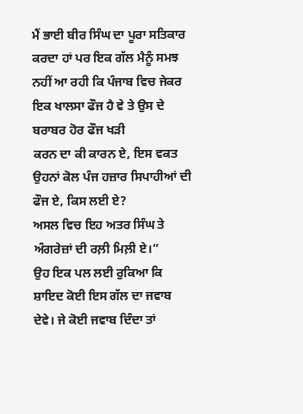ਮੈਂ ਭਾਈ ਬੀਰ ਸਿੰਘ ਦਾ ਪੂਰਾ ਸਤਿਕਾਰ ਕਰਦਾ ਹਾਂ ਪਰ ਇਕ ਗੱਲ ਮੈਨੂੰ ਸਮਝ
ਨਹੀਂ ਆ ਰਹੀ ਕਿ ਪੰਜਾਬ ਵਿਚ ਜੇਕਰ ਇਕ ਖਾਲਸਾ ਫੌਜ ਹੈ ਵੇ ਤੇ ਉਸ ਦੇ ਬਰਾਬਰ ਹੋਰ ਫੌਜ ਖੜੀ
ਕਰਨ ਦਾ ਕੀ ਕਾਰਨ ਏ, ਇਸ ਵਕਤ ਉਹਨਾਂ ਕੋਲ ਪੰਜ ਹਜ਼ਾਰ ਸਿਪਾਹੀਆਂ ਦੀ ਫੌਜ ਏ, ਕਿਸ ਲਈ ਏ?
ਅਸਲ ਵਿਚ ਇਹ ਅਤਰ ਸਿੰਘ ਤੇ ਅੰਗਰੇਜ਼ਾਂ ਦੀ ਰਲ਼ੀ ਮਿਲ਼ੀ ਏ।”
ਉਹ ਇਕ ਪਲ ਲਈ ਰੁਕਿਆ ਕਿ ਸ਼ਾਇਦ ਕੋਈ ਇਸ ਗੱਲ ਦਾ ਜਵਾਬ ਦੇਵੇ। ਜੇ ਕੋਈ ਜਵਾਬ ਦਿੰਦਾ ਤਾਂ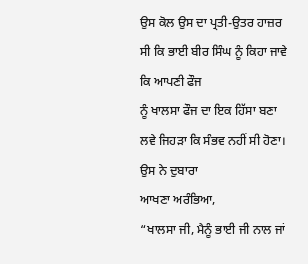ਉਸ ਕੋਲ ਉਸ ਦਾ ਪ੍ਰਤੀ-ਉਤਰ ਹਾਜ਼ਰ ਸੀ ਕਿ ਭਾਈ ਬੀਰ ਸਿੰਘ ਨੂੰ ਕਿਹਾ ਜਾਵੇ ਕਿ ਆਪਣੀ ਫੌਜ
ਨੂੰ ਖਾਲਸਾ ਫੌਜ ਦਾ ਇਕ ਹਿੱਸਾ ਬਣਾ ਲਵੇ ਜਿਹੜਾ ਕਿ ਸੰਭਵ ਨਹੀਂ ਸੀ ਹੋਣਾ। ਉਸ ਨੇ ਦੁਬਾਰਾ
ਆਖਣਾ ਅਰੰਭਿਆ,
“ਖਾਲਸਾ ਜੀ, ਮੈਨੂੰ ਭਾਈ ਜੀ ਨਾਲ ਜਾਂ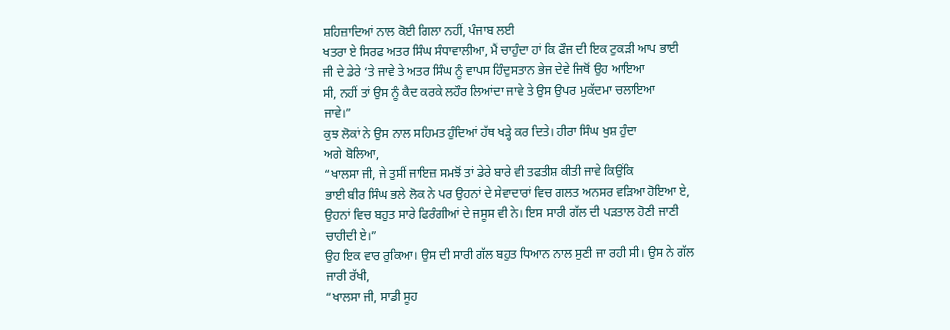ਸ਼ਹਿਜ਼ਾਦਿਆਂ ਨਾਲ ਕੋਈ ਗਿਲਾ ਨਹੀਂ, ਪੰਜਾਬ ਲਈ
ਖਤਰਾ ਏ ਸਿਰਫ ਅਤਰ ਸਿੰਘ ਸੰਧਾਵਾਲੀਆ, ਮੈਂ ਚਾਹੁੰਦਾ ਹਾਂ ਕਿ ਫੌਜ ਦੀ ਇਕ ਟੁਕੜੀ ਆਪ ਭਾਈ
ਜੀ ਦੇ ਡੇਰੇ ‘ਤੇ ਜਾਵੇ ਤੇ ਅਤਰ ਸਿੰਘ ਨੂੰ ਵਾਪਸ ਹਿੰਦੁਸਤਾਨ ਭੇਜ ਦੇਵੇ ਜਿਥੋਂ ਉਹ ਆਇਆ
ਸੀ, ਨਹੀਂ ਤਾਂ ਉਸ ਨੂੰ ਕੈਦ ਕਰਕੇ ਲਹੌਰ ਲਿਆਂਦਾ ਜਾਵੇ ਤੇ ਉਸ ਉਪਰ ਮੁਕੱਦਮਾ ਚਲਾਇਆ
ਜਾਵੇ।”
ਕੁਝ ਲੋਕਾਂ ਨੇ ਉਸ ਨਾਲ ਸਹਿਮਤ ਹੁੰਦਿਆਂ ਹੱਥ ਖੜ੍ਹੇ ਕਰ ਦਿਤੇ। ਹੀਰਾ ਸਿੰਘ ਖੁਸ਼ ਹੁੰਦਾ
ਅਗੇ ਬੋਲਿਆ,
“ਖਾਲਸਾ ਜੀ, ਜੇ ਤੁਸੀਂ ਜਾਇਜ਼ ਸਮਝੋਂ ਤਾਂ ਡੇਰੇ ਬਾਰੇ ਵੀ ਤਫਤੀਸ਼ ਕੀਤੀ ਜਾਵੇ ਕਿਉਂਕਿ
ਭਾਈ ਬੀਰ ਸਿੰਘ ਭਲੇ ਲੋਕ ਨੇ ਪਰ ਉਹਨਾਂ ਦੇ ਸੇਵਾਦਾਰਾਂ ਵਿਚ ਗਲਤ ਅਨਸਰ ਵੜਿਆ ਹੋਇਆ ਏ,
ਉਹਨਾਂ ਵਿਚ ਬਹੁਤ ਸਾਰੇ ਫਿਰੰਗੀਆਂ ਦੇ ਜਸੂਸ ਵੀ ਨੇ। ਇਸ ਸਾਰੀ ਗੱਲ ਦੀ ਪੜਤਾਲ ਹੋਣੀ ਜਾਣੀ
ਚਾਹੀਦੀ ਏ।”
ਉਹ ਇਕ ਵਾਰ ਰੁਕਿਆ। ਉਸ ਦੀ ਸਾਰੀ ਗੱਲ ਬਹੁਤ ਧਿਆਨ ਨਾਲ ਸੁਣੀ ਜਾ ਰਹੀ ਸੀ। ਉਸ ਨੇ ਗੱਲ
ਜਾਰੀ ਰੱਖੀ,
“ਖਾਲਸਾ ਜੀ, ਸਾਡੀ ਸੂਹ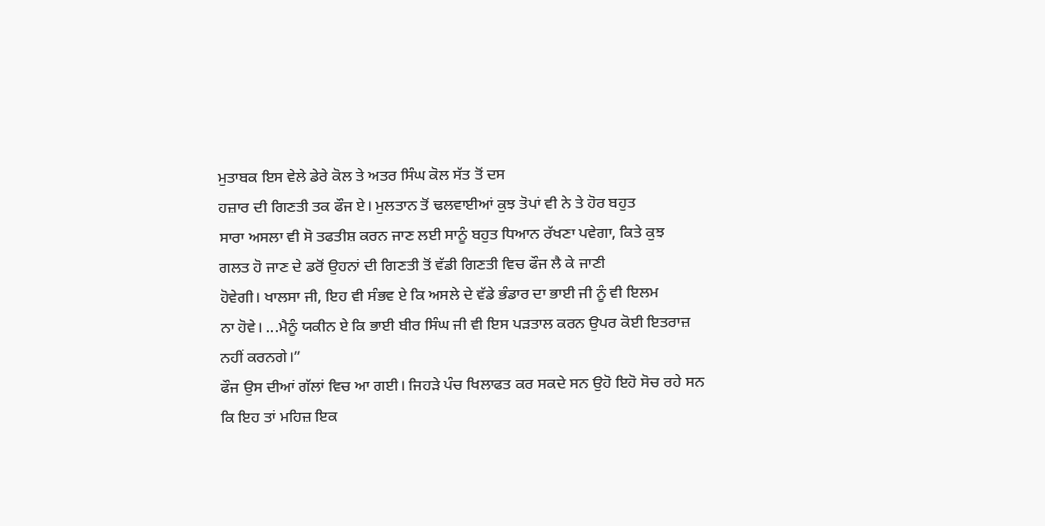ਮੁਤਾਬਕ ਇਸ ਵੇਲੇ ਡੇਰੇ ਕੋਲ ਤੇ ਅਤਰ ਸਿੰਘ ਕੋਲ ਸੱਤ ਤੋਂ ਦਸ
ਹਜ਼ਾਰ ਦੀ ਗਿਣਤੀ ਤਕ ਫੌਜ ਏ। ਮੁਲਤਾਨ ਤੋਂ ਢਲਵਾਈਆਂ ਕੁਝ ਤੋਪਾਂ ਵੀ ਨੇ ਤੇ ਹੋਰ ਬਹੁਤ
ਸਾਰਾ ਅਸਲਾ ਵੀ ਸੋ ਤਫਤੀਸ਼ ਕਰਨ ਜਾਣ ਲਈ ਸਾਨੂੰ ਬਹੁਤ ਧਿਆਨ ਰੱਖਣਾ ਪਵੇਗਾ, ਕਿਤੇ ਕੁਝ
ਗਲਤ ਹੋ ਜਾਣ ਦੇ ਡਰੋਂ ਉਹਨਾਂ ਦੀ ਗਿਣਤੀ ਤੋਂ ਵੱਡੀ ਗਿਣਤੀ ਵਿਚ ਫੌਜ ਲੈ ਕੇ ਜਾਣੀ
ਹੋਵੇਗੀ। ਖਾਲਸਾ ਜੀ, ਇਹ ਵੀ ਸੰਭਵ ਏ ਕਿ ਅਸਲੇ ਦੇ ਵੱਡੇ ਭੰਡਾਰ ਦਾ ਭਾਈ ਜੀ ਨੂੰ ਵੀ ਇਲਮ
ਨਾ ਹੋਵੇ। ...ਮੈਨੂੰ ਯਕੀਨ ਏ ਕਿ ਭਾਈ ਬੀਰ ਸਿੰਘ ਜੀ ਵੀ ਇਸ ਪੜਤਾਲ ਕਰਨ ਉਪਰ ਕੋਈ ਇਤਰਾਜ਼
ਨਹੀਂ ਕਰਨਗੇ।”
ਫੌਜ ਉਸ ਦੀਆਂ ਗੱਲਾਂ ਵਿਚ ਆ ਗਈ। ਜਿਹੜੇ ਪੰਚ ਖਿਲਾਫਤ ਕਰ ਸਕਦੇ ਸਨ ਉਹੋ ਇਹੋ ਸੋਚ ਰਹੇ ਸਨ
ਕਿ ਇਹ ਤਾਂ ਮਹਿਜ਼ ਇਕ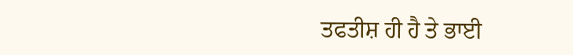ਤਫਤੀਸ਼ ਹੀ ਹੈ ਤੇ ਭਾਈ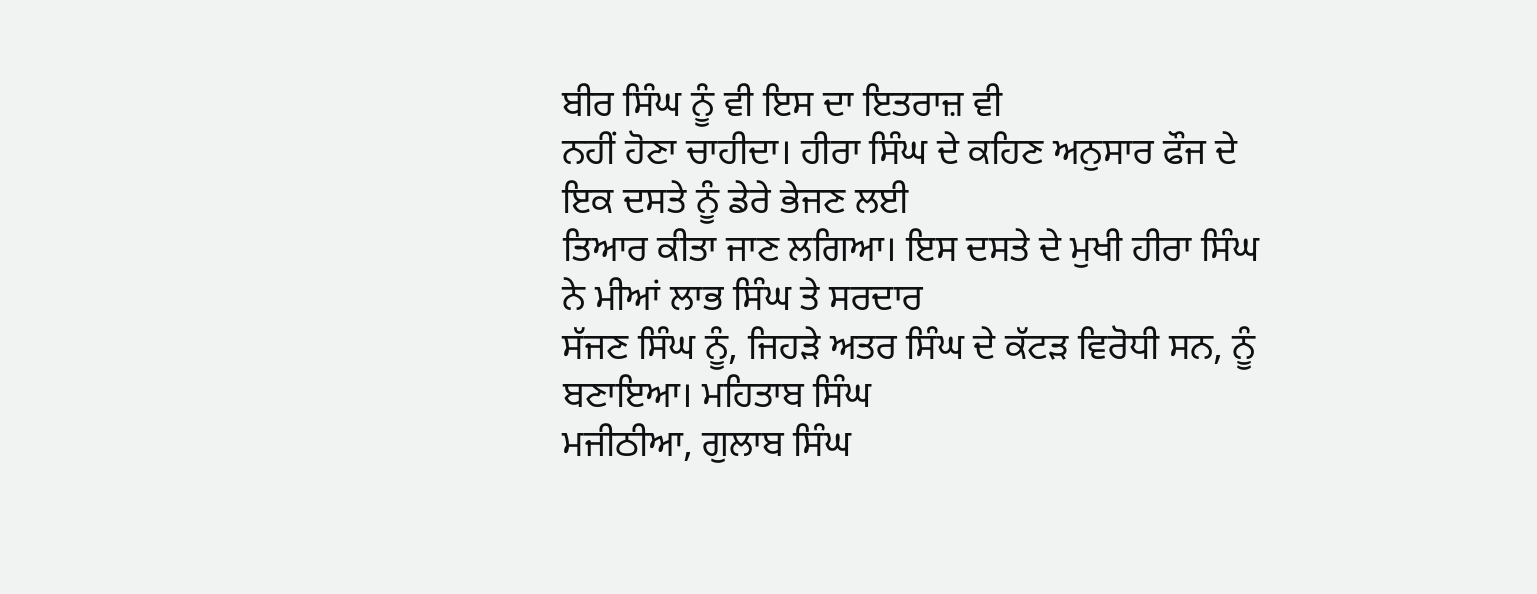ਬੀਰ ਸਿੰਘ ਨੂੰ ਵੀ ਇਸ ਦਾ ਇਤਰਾਜ਼ ਵੀ
ਨਹੀਂ ਹੋਣਾ ਚਾਹੀਦਾ। ਹੀਰਾ ਸਿੰਘ ਦੇ ਕਹਿਣ ਅਨੁਸਾਰ ਫੌਜ ਦੇ ਇਕ ਦਸਤੇ ਨੂੰ ਡੇਰੇ ਭੇਜਣ ਲਈ
ਤਿਆਰ ਕੀਤਾ ਜਾਣ ਲਗਿਆ। ਇਸ ਦਸਤੇ ਦੇ ਮੁਖੀ ਹੀਰਾ ਸਿੰਘ ਨੇ ਮੀਆਂ ਲਾਭ ਸਿੰਘ ਤੇ ਸਰਦਾਰ
ਸੱਜਣ ਸਿੰਘ ਨੂੰ, ਜਿਹੜੇ ਅਤਰ ਸਿੰਘ ਦੇ ਕੱਟੜ ਵਿਰੋਧੀ ਸਨ, ਨੂੰ ਬਣਾਇਆ। ਮਹਿਤਾਬ ਸਿੰਘ
ਮਜੀਠੀਆ, ਗੁਲਾਬ ਸਿੰਘ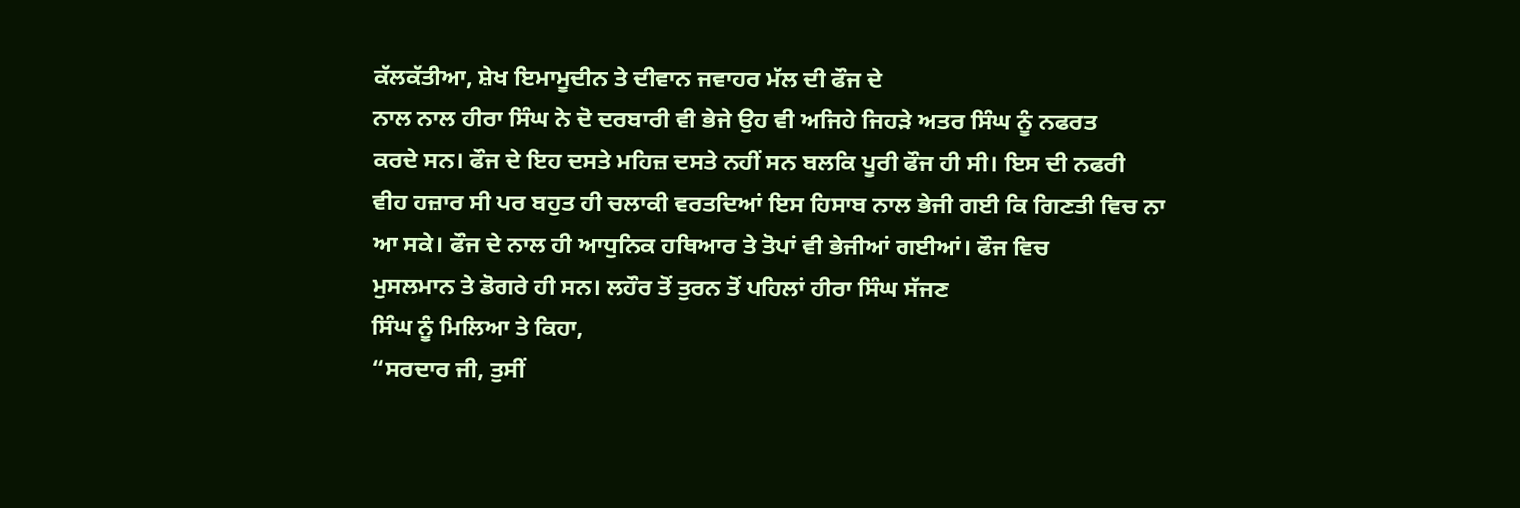ਕੱਲਕੱਤੀਆ, ਸ਼ੇਖ ਇਮਾਮੂਦੀਨ ਤੇ ਦੀਵਾਨ ਜਵਾਹਰ ਮੱਲ ਦੀ ਫੌਜ ਦੇ
ਨਾਲ ਨਾਲ ਹੀਰਾ ਸਿੰਘ ਨੇ ਦੋ ਦਰਬਾਰੀ ਵੀ ਭੇਜੇ ਉਹ ਵੀ ਅਜਿਹੇ ਜਿਹੜੇ ਅਤਰ ਸਿੰਘ ਨੂੰ ਨਫਰਤ
ਕਰਦੇ ਸਨ। ਫੌਜ ਦੇ ਇਹ ਦਸਤੇ ਮਹਿਜ਼ ਦਸਤੇ ਨਹੀਂ ਸਨ ਬਲਕਿ ਪੂਰੀ ਫੌਜ ਹੀ ਸੀ। ਇਸ ਦੀ ਨਫਰੀ
ਵੀਹ ਹਜ਼ਾਰ ਸੀ ਪਰ ਬਹੁਤ ਹੀ ਚਲਾਕੀ ਵਰਤਦਿਆਂ ਇਸ ਹਿਸਾਬ ਨਾਲ ਭੇਜੀ ਗਈ ਕਿ ਗਿਣਤੀ ਵਿਚ ਨਾ
ਆ ਸਕੇ। ਫੌਜ ਦੇ ਨਾਲ ਹੀ ਆਧੁਨਿਕ ਹਥਿਆਰ ਤੇ ਤੋਪਾਂ ਵੀ ਭੇਜੀਆਂ ਗਈਆਂ। ਫੌਜ ਵਿਚ
ਮੁਸਲਮਾਨ ਤੇ ਡੋਗਰੇ ਹੀ ਸਨ। ਲਹੌਰ ਤੋਂ ਤੁਰਨ ਤੋਂ ਪਹਿਲਾਂ ਹੀਰਾ ਸਿੰਘ ਸੱਜਣ
ਸਿੰਘ ਨੂੰ ਮਿਲਿਆ ਤੇ ਕਿਹਾ,
“ਸਰਦਾਰ ਜੀ, ਤੁਸੀਂ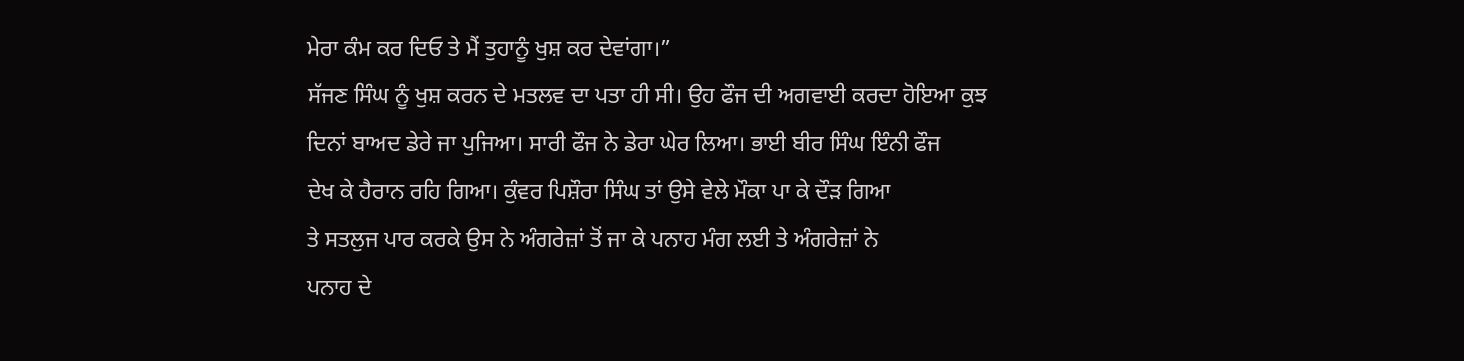ਮੇਰਾ ਕੰਮ ਕਰ ਦਿਓ ਤੇ ਮੈਂ ਤੁਹਾਨੂੰ ਖੁਸ਼ ਕਰ ਦੇਵਾਂਗਾ।”
ਸੱਜਣ ਸਿੰਘ ਨੂੰ ਖੁਸ਼ ਕਰਨ ਦੇ ਮਤਲਵ ਦਾ ਪਤਾ ਹੀ ਸੀ। ਉਹ ਫੌਜ ਦੀ ਅਗਵਾਈ ਕਰਦਾ ਹੋਇਆ ਕੁਝ
ਦਿਨਾਂ ਬਾਅਦ ਡੇਰੇ ਜਾ ਪੁਜਿਆ। ਸਾਰੀ ਫੌਜ ਨੇ ਡੇਰਾ ਘੇਰ ਲਿਆ। ਭਾਈ ਬੀਰ ਸਿੰਘ ਇੰਨੀ ਫੌਜ
ਦੇਖ ਕੇ ਹੈਰਾਨ ਰਹਿ ਗਿਆ। ਕੁੰਵਰ ਪਿਸ਼ੌਰਾ ਸਿੰਘ ਤਾਂ ਉਸੇ ਵੇਲੇ ਮੌਕਾ ਪਾ ਕੇ ਦੌੜ ਗਿਆ
ਤੇ ਸਤਲੁਜ ਪਾਰ ਕਰਕੇ ਉਸ ਨੇ ਅੰਗਰੇਜ਼ਾਂ ਤੋਂ ਜਾ ਕੇ ਪਨਾਹ ਮੰਗ ਲਈ ਤੇ ਅੰਗਰੇਜ਼ਾਂ ਨੇ
ਪਨਾਹ ਦੇ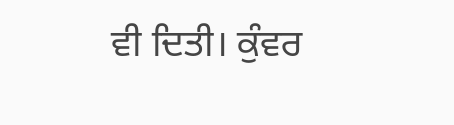ਵੀ ਦਿਤੀ। ਕੁੰਵਰ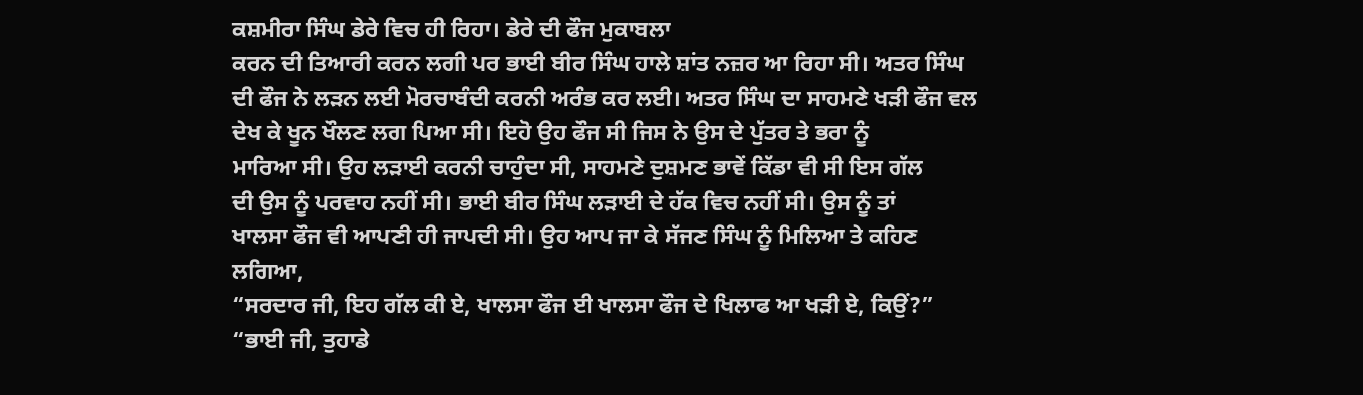ਕਸ਼ਮੀਰਾ ਸਿੰਘ ਡੇਰੇ ਵਿਚ ਹੀ ਰਿਹਾ। ਡੇਰੇ ਦੀ ਫੌਜ ਮੁਕਾਬਲਾ
ਕਰਨ ਦੀ ਤਿਆਰੀ ਕਰਨ ਲਗੀ ਪਰ ਭਾਈ ਬੀਰ ਸਿੰਘ ਹਾਲੇ ਸ਼ਾਂਤ ਨਜ਼ਰ ਆ ਰਿਹਾ ਸੀ। ਅਤਰ ਸਿੰਘ
ਦੀ ਫੌਜ ਨੇ ਲੜਨ ਲਈ ਮੋਰਚਾਬੰਦੀ ਕਰਨੀ ਅਰੰਭ ਕਰ ਲਈ। ਅਤਰ ਸਿੰਘ ਦਾ ਸਾਹਮਣੇ ਖੜੀ ਫੌਜ ਵਲ
ਦੇਖ ਕੇ ਖੂਨ ਖੌਲਣ ਲਗ ਪਿਆ ਸੀ। ਇਹੋ ਉਹ ਫੌਜ ਸੀ ਜਿਸ ਨੇ ਉਸ ਦੇ ਪੁੱਤਰ ਤੇ ਭਰਾ ਨੂੰ
ਮਾਰਿਆ ਸੀ। ਉਹ ਲੜਾਈ ਕਰਨੀ ਚਾਹੁੰਦਾ ਸੀ, ਸਾਹਮਣੇ ਦੁਸ਼ਮਣ ਭਾਵੇਂ ਕਿੱਡਾ ਵੀ ਸੀ ਇਸ ਗੱਲ
ਦੀ ਉਸ ਨੂੰ ਪਰਵਾਹ ਨਹੀਂ ਸੀ। ਭਾਈ ਬੀਰ ਸਿੰਘ ਲੜਾਈ ਦੇ ਹੱਕ ਵਿਚ ਨਹੀਂ ਸੀ। ਉਸ ਨੂੰ ਤਾਂ
ਖਾਲਸਾ ਫੌਜ ਵੀ ਆਪਣੀ ਹੀ ਜਾਪਦੀ ਸੀ। ਉਹ ਆਪ ਜਾ ਕੇ ਸੱਜਣ ਸਿੰਘ ਨੂੰ ਮਿਲਿਆ ਤੇ ਕਹਿਣ
ਲਗਿਆ,
“ਸਰਦਾਰ ਜੀ, ਇਹ ਗੱਲ ਕੀ ਏ, ਖਾਲਸਾ ਫੌਜ ਈ ਖਾਲਸਾ ਫੌਜ ਦੇ ਖਿਲਾਫ ਆ ਖੜੀ ਏ, ਕਿਉਂ?”
“ਭਾਈ ਜੀ, ਤੁਹਾਡੇ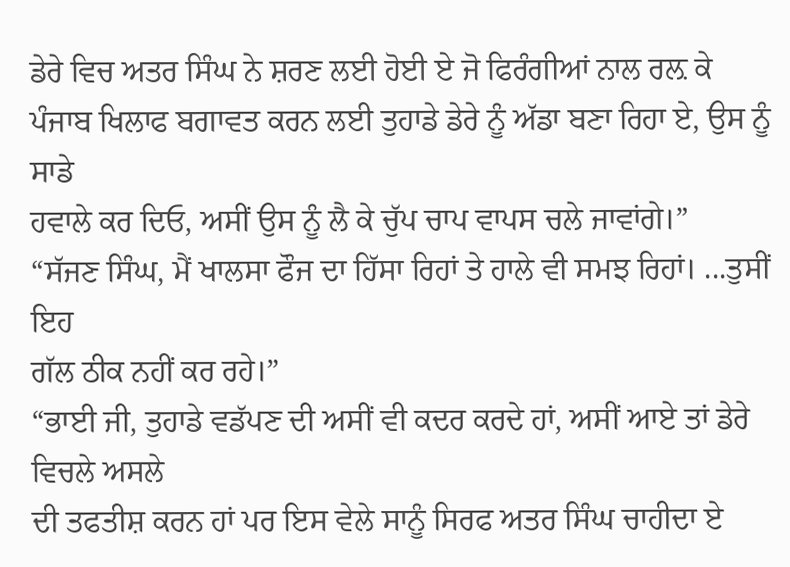ਡੇਰੇ ਵਿਚ ਅਤਰ ਸਿੰਘ ਨੇ ਸ਼ਰਣ ਲਈ ਹੋਈ ਏ ਜੋ ਫਿਰੰਗੀਆਂ ਨਾਲ ਰਲ਼ ਕੇ
ਪੰਜਾਬ ਖਿਲਾਫ ਬਗਾਵਤ ਕਰਨ ਲਈ ਤੁਹਾਡੇ ਡੇਰੇ ਨੂੰ ਅੱਡਾ ਬਣਾ ਰਿਹਾ ਏ, ਉਸ ਨੂੰ ਸਾਡੇ
ਹਵਾਲੇ ਕਰ ਦਿਓ, ਅਸੀਂ ਉਸ ਨੂੰ ਲੈ ਕੇ ਚੁੱਪ ਚਾਪ ਵਾਪਸ ਚਲੇ ਜਾਵਾਂਗੇ।”
“ਸੱਜਣ ਸਿੰਘ, ਮੈਂ ਖਾਲਸਾ ਫੌਜ ਦਾ ਹਿੱਸਾ ਰਿਹਾਂ ਤੇ ਹਾਲੇ ਵੀ ਸਮਝ ਰਿਹਾਂ। ...ਤੁਸੀਂ ਇਹ
ਗੱਲ ਠੀਕ ਨਹੀਂ ਕਰ ਰਹੇ।”
“ਭਾਈ ਜੀ, ਤੁਹਾਡੇ ਵਡੱਪਣ ਦੀ ਅਸੀਂ ਵੀ ਕਦਰ ਕਰਦੇ ਹਾਂ, ਅਸੀਂ ਆਏ ਤਾਂ ਡੇਰੇ ਵਿਚਲੇ ਅਸਲੇ
ਦੀ ਤਫਤੀਸ਼ ਕਰਨ ਹਾਂ ਪਰ ਇਸ ਵੇਲੇ ਸਾਨੂੰ ਸਿਰਫ ਅਤਰ ਸਿੰਘ ਚਾਹੀਦਾ ਏ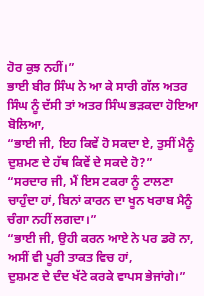ਹੋਰ ਕੁਝ ਨਹੀਂ।”
ਭਾਈ ਬੀਰ ਸਿੰਘ ਨੇ ਆ ਕੇ ਸਾਰੀ ਗੱਲ ਅਤਰ ਸਿੰਘ ਨੂੰ ਦੱਸੀ ਤਾਂ ਅਤਰ ਸਿੰਘ ਭੜਕਦਾ ਹੋਇਆ
ਬੋਲਿਆ,
“ਭਾਈ ਜੀ, ਇਹ ਕਿਵੇਂ ਹੋ ਸਕਦਾ ਏ, ਤੁਸੀਂ ਮੈਨੂੰ ਦੁਸ਼ਮਣ ਦੇ ਹੱਥ ਕਿਵੇਂ ਦੇ ਸਕਦੇ ਹੋ?”
“ਸਰਦਾਰ ਜੀ, ਮੈਂ ਇਸ ਟਕਰਾ ਨੂੰ ਟਾਲਣਾ ਚਾਹੁੰਦਾ ਹਾਂ, ਬਿਨਾਂ ਕਾਰਨ ਦਾ ਖੂਨ ਖਰਾਬ ਮੈਨੂੰ
ਚੰਗਾ ਨਹੀਂ ਲਗਦਾ।”
“ਭਾਈ ਜੀ, ਉਹੀ ਕਰਨ ਆਏ ਨੇ ਪਰ ਡਰੋ ਨਾ, ਅਸੀਂ ਵੀ ਪੂਰੀ ਤਾਕਤ ਵਿਚ ਹਾਂ,
ਦੁਸ਼ਮਣ ਦੇ ਦੰਦ ਖੱਟੇ ਕਰਕੇ ਵਾਪਸ ਭੇਜਾਂਗੇ।”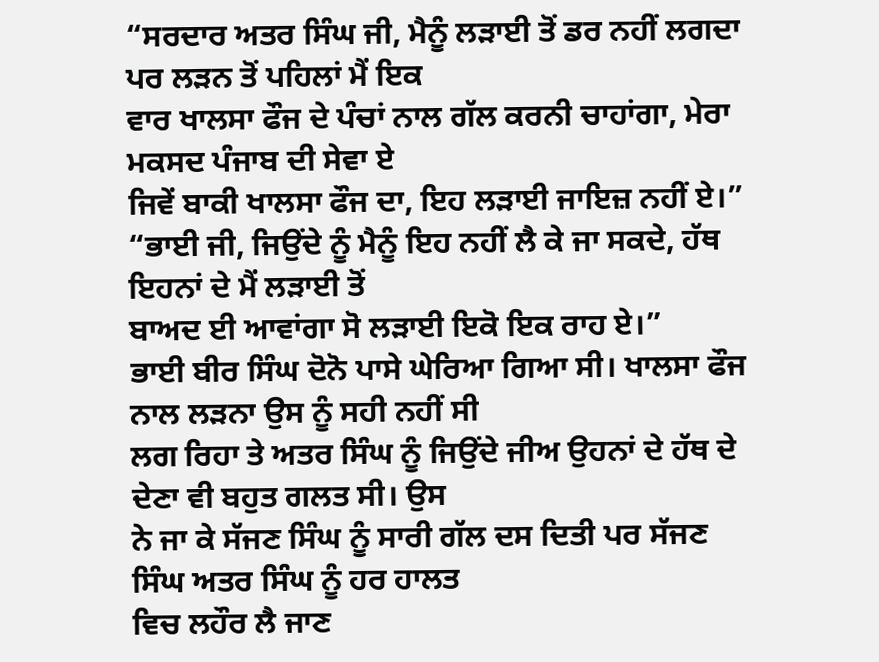“ਸਰਦਾਰ ਅਤਰ ਸਿੰਘ ਜੀ, ਮੈਨੂੰ ਲੜਾਈ ਤੋਂ ਡਰ ਨਹੀਂ ਲਗਦਾ ਪਰ ਲੜਨ ਤੋਂ ਪਹਿਲਾਂ ਮੈਂ ਇਕ
ਵਾਰ ਖਾਲਸਾ ਫੌਜ ਦੇ ਪੰਚਾਂ ਨਾਲ ਗੱਲ ਕਰਨੀ ਚਾਹਾਂਗਾ, ਮੇਰਾ ਮਕਸਦ ਪੰਜਾਬ ਦੀ ਸੇਵਾ ਏ
ਜਿਵੇਂ ਬਾਕੀ ਖਾਲਸਾ ਫੌਜ ਦਾ, ਇਹ ਲੜਾਈ ਜਾਇਜ਼ ਨਹੀਂ ਏ।”
“ਭਾਈ ਜੀ, ਜਿਉਂਦੇ ਨੂੰ ਮੈਨੂੰ ਇਹ ਨਹੀਂ ਲੈ ਕੇ ਜਾ ਸਕਦੇ, ਹੱਥ ਇਹਨਾਂ ਦੇ ਮੈਂ ਲੜਾਈ ਤੋਂ
ਬਾਅਦ ਈ ਆਵਾਂਗਾ ਸੋ ਲੜਾਈ ਇਕੋ ਇਕ ਰਾਹ ਏ।”
ਭਾਈ ਬੀਰ ਸਿੰਘ ਦੋਨੋ ਪਾਸੇ ਘੇਰਿਆ ਗਿਆ ਸੀ। ਖਾਲਸਾ ਫੌਜ ਨਾਲ ਲੜਨਾ ਉਸ ਨੂੰ ਸਹੀ ਨਹੀਂ ਸੀ
ਲਗ ਰਿਹਾ ਤੇ ਅਤਰ ਸਿੰਘ ਨੂੰ ਜਿਉਂਦੇ ਜੀਅ ਉਹਨਾਂ ਦੇ ਹੱਥ ਦੇ ਦੇਣਾ ਵੀ ਬਹੁਤ ਗਲਤ ਸੀ। ਉਸ
ਨੇ ਜਾ ਕੇ ਸੱਜਣ ਸਿੰਘ ਨੂੰ ਸਾਰੀ ਗੱਲ ਦਸ ਦਿਤੀ ਪਰ ਸੱਜਣ ਸਿੰਘ ਅਤਰ ਸਿੰਘ ਨੂੰ ਹਰ ਹਾਲਤ
ਵਿਚ ਲਹੌਰ ਲੈ ਜਾਣ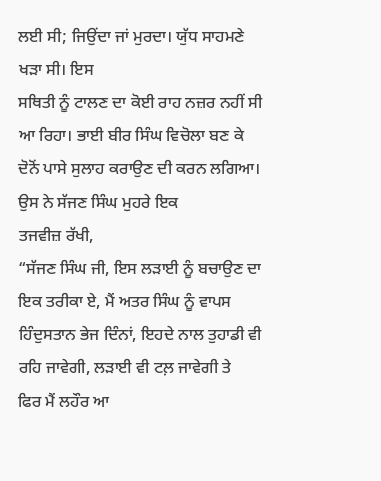ਲਈ ਸੀ; ਜਿਉਂਦਾ ਜਾਂ ਮੁਰਦਾ। ਯੁੱਧ ਸਾਹਮਣੇ ਖੜਾ ਸੀ। ਇਸ
ਸਥਿਤੀ ਨੂੰ ਟਾਲਣ ਦਾ ਕੋਈ ਰਾਹ ਨਜ਼ਰ ਨਹੀਂ ਸੀ ਆ ਰਿਹਾ। ਭਾਈ ਬੀਰ ਸਿੰਘ ਵਿਚੋਲਾ ਬਣ ਕੇ
ਦੋਨੋਂ ਪਾਸੇ ਸੁਲਾਹ ਕਰਾਉਣ ਦੀ ਕਰਨ ਲਗਿਆ। ਉਸ ਨੇ ਸੱਜਣ ਸਿੰਘ ਮੁਹਰੇ ਇਕ
ਤਜਵੀਜ਼ ਰੱਖੀ,
“ਸੱਜਣ ਸਿੰਘ ਜੀ, ਇਸ ਲੜਾਈ ਨੂੰ ਬਚਾਉਣ ਦਾ ਇਕ ਤਰੀਕਾ ਏ, ਮੈਂ ਅਤਰ ਸਿੰਘ ਨੂੰ ਵਾਪਸ
ਹਿੰਦੁਸਤਾਨ ਭੇਜ ਦਿੰਨਾਂ, ਇਹਦੇ ਨਾਲ ਤੁਹਾਡੀ ਵੀ ਰਹਿ ਜਾਵੇਗੀ, ਲੜਾਈ ਵੀ ਟਲ਼ ਜਾਵੇਗੀ ਤੇ
ਫਿਰ ਮੈਂ ਲਹੌਰ ਆ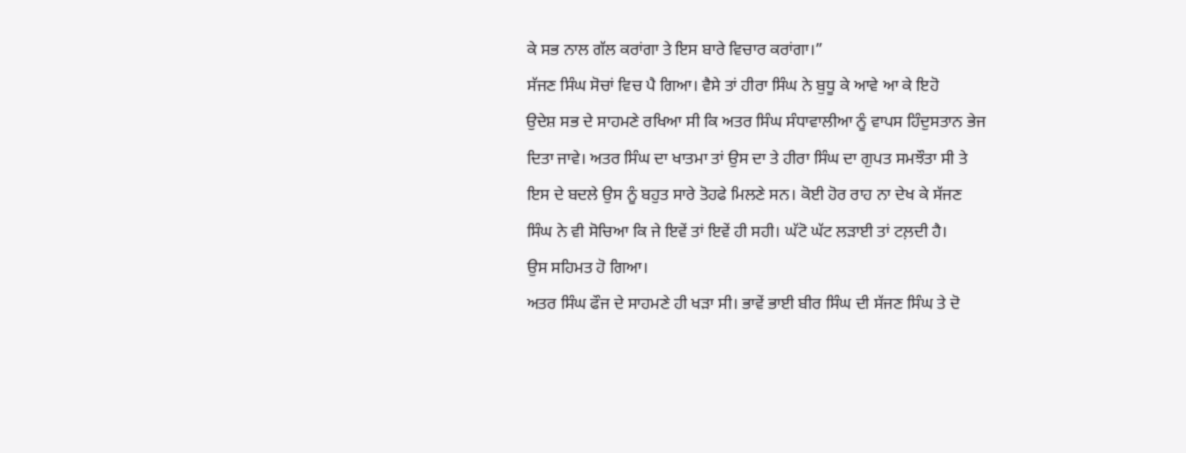ਕੇ ਸਭ ਨਾਲ ਗੱਲ ਕਰਾਂਗਾ ਤੇ ਇਸ ਬਾਰੇ ਵਿਚਾਰ ਕਰਾਂਗਾ।”
ਸੱਜਣ ਸਿੰਘ ਸੋਚਾਂ ਵਿਚ ਪੈ ਗਿਆ। ਵੈਸੇ ਤਾਂ ਹੀਰਾ ਸਿੰਘ ਨੇ ਬੁਧੂ ਕੇ ਆਵੇ ਆ ਕੇ ਇਹੋ
ਉਦੇਸ਼ ਸਭ ਦੇ ਸਾਹਮਣੇ ਰਖਿਆ ਸੀ ਕਿ ਅਤਰ ਸਿੰਘ ਸੰਧਾਵਾਲੀਆ ਨੂੰ ਵਾਪਸ ਹਿੰਦੁਸਤਾਨ ਭੇਜ
ਦਿਤਾ ਜਾਵੇ। ਅਤਰ ਸਿੰਘ ਦਾ ਖਾਤਮਾ ਤਾਂ ਉਸ ਦਾ ਤੇ ਹੀਰਾ ਸਿੰਘ ਦਾ ਗੁਪਤ ਸਮਝੌਤਾ ਸੀ ਤੇ
ਇਸ ਦੇ ਬਦਲੇ ਉਸ ਨੂੰ ਬਹੁਤ ਸਾਰੇ ਤੋਹਫੇ ਮਿਲਣੇ ਸਨ। ਕੋਈ ਹੋਰ ਰਾਹ ਨਾ ਦੇਖ ਕੇ ਸੱਜਣ
ਸਿੰਘ ਨੇ ਵੀ ਸੋਚਿਆ ਕਿ ਜੇ ਇਵੇਂ ਤਾਂ ਇਵੇਂ ਹੀ ਸਹੀ। ਘੱਟੋ ਘੱਟ ਲੜਾਈ ਤਾਂ ਟਲ਼ਦੀ ਹੈ।
ਉਸ ਸਹਿਮਤ ਹੋ ਗਿਆ।
ਅਤਰ ਸਿੰਘ ਫੌਜ ਦੇ ਸਾਹਮਣੇ ਹੀ ਖੜਾ ਸੀ। ਭਾਵੇਂ ਭਾਈ ਬੀਰ ਸਿੰਘ ਦੀ ਸੱਜਣ ਸਿੰਘ ਤੇ ਦੋ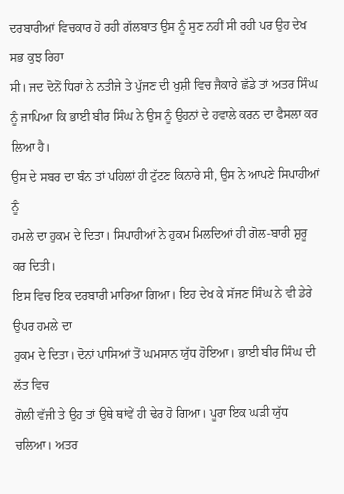ਦਰਬਾਰੀਆਂ ਵਿਚਕਾਰ ਹੋ ਰਹੀ ਗੱਲਬਾਤ ਉਸ ਨੂੰ ਸੁਣ ਨਹੀਂ ਸੀ ਰਹੀ ਪਰ ਉਹ ਦੇਖ ਸਭ ਕੁਝ ਰਿਹਾ
ਸੀ। ਜਦ ਦੋਨੋਂ ਧਿਰਾਂ ਨੇ ਨਤੀਜੇ ਤੇ ਪੁੱਜਣ ਦੀ ਖੁਸ਼ੀ ਵਿਚ ਜੈਕਾਰੇ ਛੱਡੇ ਤਾਂ ਅਤਰ ਸਿੰਘ
ਨੂੰ ਜਾਪਿਆ ਕਿ ਭਾਈ ਬੀਰ ਸਿੰਘ ਨੇ ਉਸ ਨੂੰ ਉਹਨਾਂ ਦੇ ਹਵਾਲੇ ਕਰਨ ਦਾ ਫੈਸਲਾ ਕਰ ਲਿਆ ਹੈ।
ਉਸ ਦੇ ਸਬਰ ਦਾ ਬੰਨ ਤਾਂ ਪਹਿਲਾਂ ਹੀ ਟੁੱਟਣ ਕਿਨਾਰੇ ਸੀ, ਉਸ ਨੇ ਆਪਣੇ ਸਿਪਾਹੀਆਂ ਨੂੰ
ਹਮਲੇ ਦਾ ਹੁਕਮ ਦੇ ਦਿਤਾ। ਸਿਪਾਹੀਆਂ ਨੇ ਹੁਕਮ ਮਿਲਦਿਆਂ ਹੀ ਗੋਲ-ਬਾਰੀ ਸ਼ੁਰੂ ਕਰ ਦਿਤੀ।
ਇਸ ਵਿਚ ਇਕ ਦਰਬਾਰੀ ਮਾਰਿਆ ਗਿਆ। ਇਹ ਦੇਖ ਕੇ ਸੱਜਣ ਸਿੰਘ ਨੇ ਵੀ ਡੇਰੇ ਉਪਰ ਹਮਲੇ ਦਾ
ਹੁਕਮ ਦੇ ਦਿਤਾ। ਦੋਨਾਂ ਪਾਸਿਆਂ ਤੋਂ ਘਮਸਾਨ ਯੁੱਧ ਹੋਇਆ। ਭਾਈ ਬੀਰ ਸਿੰਘ ਦੀ ਲੱਤ ਵਿਚ
ਗੋਲੀ ਵੱਜੀ ਤੇ ਉਹ ਤਾਂ ਉਥੇ ਥਾਂਵੇਂ ਹੀ ਢੇਰ ਹੋ ਗਿਆ। ਪੂਰਾ ਇਕ ਘੜੀ ਯੁੱਧ ਚਲਿਆ। ਅਤਰ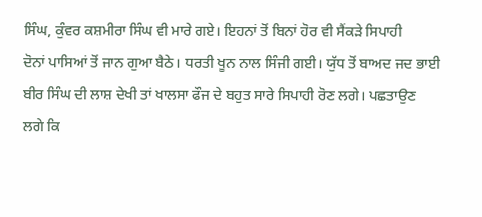ਸਿੰਘ, ਕੁੰਵਰ ਕਸ਼ਮੀਰਾ ਸਿੰਘ ਵੀ ਮਾਰੇ ਗਏ। ਇਹਨਾਂ ਤੋਂ ਬਿਨਾਂ ਹੋਰ ਵੀ ਸੈਂਕੜੇ ਸਿਪਾਹੀ
ਦੋਨਾਂ ਪਾਸਿਆਂ ਤੋਂ ਜਾਨ ਗੁਆ ਬੈਠੇ। ਧਰਤੀ ਖੂਨ ਨਾਲ ਸਿੰਜੀ ਗਈ। ਯੁੱਧ ਤੋਂ ਬਾਅਦ ਜਦ ਭਾਈ
ਬੀਰ ਸਿੰਘ ਦੀ ਲਾਸ਼ ਦੇਖੀ ਤਾਂ ਖਾਲਸਾ ਫੌਜ ਦੇ ਬਹੁਤ ਸਾਰੇ ਸਿਪਾਹੀ ਰੋਣ ਲਗੇ। ਪਛਤਾਉਣ
ਲਗੇ ਕਿ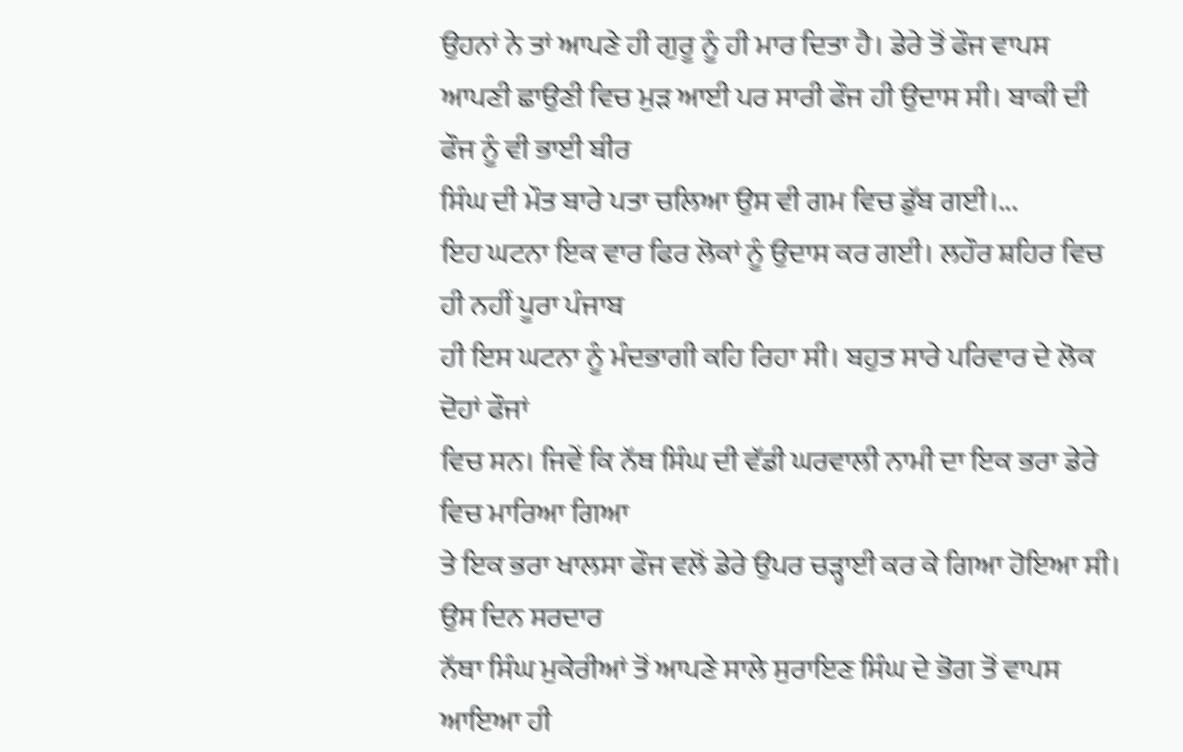ਉਹਨਾਂ ਨੇ ਤਾਂ ਆਪਣੇ ਹੀ ਗੁਰੂ ਨੂੰ ਹੀ ਮਾਰ ਦਿਤਾ ਹੈ। ਡੇਰੇ ਤੋਂ ਫੌਜ ਵਾਪਸ
ਆਪਣੀ ਛਾਉਣੀ ਵਿਚ ਮੁੜ ਆਈ ਪਰ ਸਾਰੀ ਫੌਜ ਹੀ ਉਦਾਸ ਸੀ। ਬਾਕੀ ਦੀ ਫੌਜ ਨੂੰ ਵੀ ਭਾਈ ਬੀਰ
ਸਿੰਘ ਦੀ ਮੌਤ ਬਾਰੇ ਪਤਾ ਚਲਿਆ ਉਸ ਵੀ ਗਮ ਵਿਚ ਡੁੱਬ ਗਈ।...
ਇਹ ਘਟਨਾ ਇਕ ਵਾਰ ਫਿਰ ਲੋਕਾਂ ਨੂੰ ਉਦਾਸ ਕਰ ਗਈ। ਲਹੌਰ ਸ਼ਹਿਰ ਵਿਚ ਹੀ ਨਹੀਂ ਪੂਰਾ ਪੰਜਾਬ
ਹੀ ਇਸ ਘਟਨਾ ਨੂੰ ਮੰਦਭਾਗੀ ਕਹਿ ਰਿਹਾ ਸੀ। ਬਹੁਤ ਸਾਰੇ ਪਰਿਵਾਰ ਦੇ ਲੋਕ ਦੋਹਾਂ ਫੌਜਾਂ
ਵਿਚ ਸਨ। ਜਿਵੇਂ ਕਿ ਨੱਥ ਸਿੰਘ ਦੀ ਵੱਡੀ ਘਰਵਾਲੀ ਨਾਮੀ ਦਾ ਇਕ ਭਰਾ ਡੇਰੇ ਵਿਚ ਮਾਰਿਆ ਗਿਆ
ਤੇ ਇਕ ਭਰਾ ਖਾਲਸਾ ਫੌਜ ਵਲੋਂ ਡੇਰੇ ਉਪਰ ਚੜ੍ਹਾਈ ਕਰ ਕੇ ਗਿਆ ਹੋਇਆ ਸੀ। ਉਸ ਦਿਨ ਸਰਦਾਰ
ਨੱਥਾ ਸਿੰਘ ਮੁਕੇਰੀਆਂ ਤੋਂ ਆਪਣੇ ਸਾਲੇ ਸੁਰਾਇਣ ਸਿੰਘ ਦੇ ਭੋਗ ਤੋਂ ਵਾਪਸ ਆਇਆ ਹੀ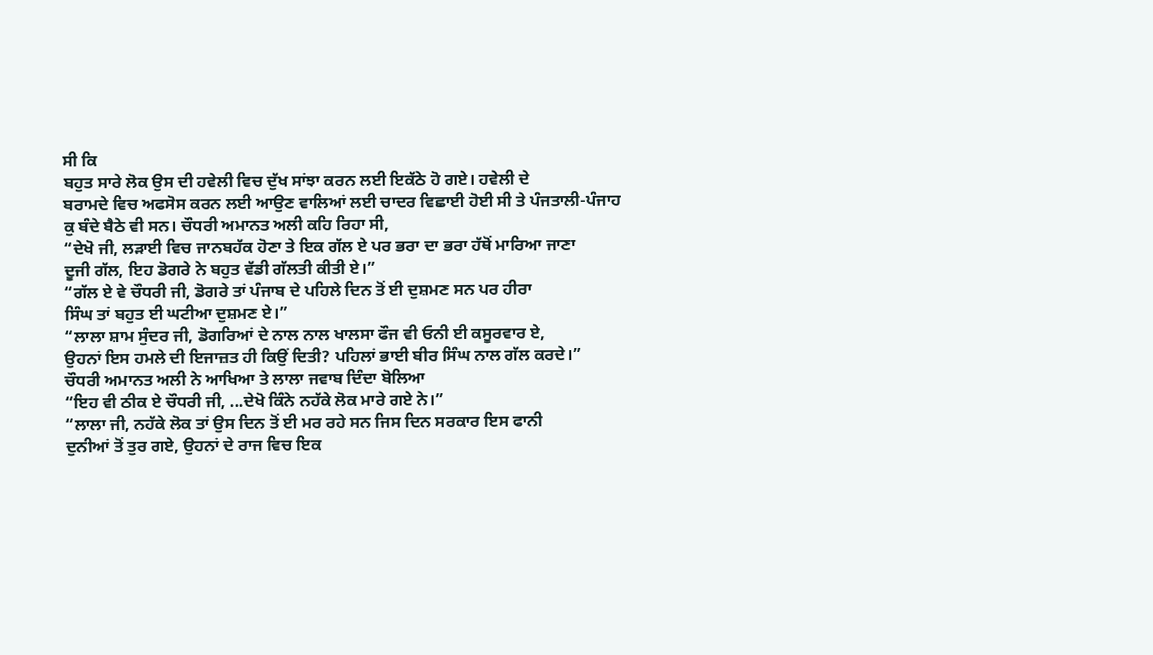ਸੀ ਕਿ
ਬਹੁਤ ਸਾਰੇ ਲੋਕ ਉਸ ਦੀ ਹਵੇਲੀ ਵਿਚ ਦੁੱਖ ਸਾਂਝਾ ਕਰਨ ਲਈ ਇਕੱਠੇ ਹੋ ਗਏ। ਹਵੇਲੀ ਦੇ
ਬਰਾਮਦੇ ਵਿਚ ਅਫਸੋਸ ਕਰਨ ਲਈ ਆਉਣ ਵਾਲਿਆਂ ਲਈ ਚਾਦਰ ਵਿਛਾਈ ਹੋਈ ਸੀ ਤੇ ਪੰਜਤਾਲੀ-ਪੰਜਾਹ
ਕੁ ਬੰਦੇ ਬੈਠੇ ਵੀ ਸਨ। ਚੌਧਰੀ ਅਮਾਨਤ ਅਲੀ ਕਹਿ ਰਿਹਾ ਸੀ,
“ਦੇਖੋ ਜੀ, ਲੜਾਈ ਵਿਚ ਜਾਨਬਹੱਕ ਹੋਣਾ ਤੇ ਇਕ ਗੱਲ ਏ ਪਰ ਭਰਾ ਦਾ ਭਰਾ ਹੱਥੋਂ ਮਾਰਿਆ ਜਾਣਾ
ਦੂਜੀ ਗੱਲ, ਇਹ ਡੋਗਰੇ ਨੇ ਬਹੁਤ ਵੱਡੀ ਗੱਲਤੀ ਕੀਤੀ ਏ।”
“ਗੱਲ ਏ ਵੇ ਚੌਧਰੀ ਜੀ, ਡੋਗਰੇ ਤਾਂ ਪੰਜਾਬ ਦੇ ਪਹਿਲੇ ਦਿਨ ਤੋਂ ਈ ਦੁਸ਼ਮਣ ਸਨ ਪਰ ਹੀਰਾ
ਸਿੰਘ ਤਾਂ ਬਹੁਤ ਈ ਘਟੀਆ ਦੁਸ਼ਮਣ ਏ।”
“ਲਾਲਾ ਸ਼ਾਮ ਸੁੰਦਰ ਜੀ, ਡੋਗਰਿਆਂ ਦੇ ਨਾਲ ਨਾਲ ਖਾਲਸਾ ਫੌਜ ਵੀ ਓਨੀ ਈ ਕਸੂਰਵਾਰ ਏ,
ਉਹਨਾਂ ਇਸ ਹਮਲੇ ਦੀ ਇਜਾਜ਼ਤ ਹੀ ਕਿਉਂ ਦਿਤੀ? ਪਹਿਲਾਂ ਭਾਈ ਬੀਰ ਸਿੰਘ ਨਾਲ ਗੱਲ ਕਰਦੇ।”
ਚੌਧਰੀ ਅਮਾਨਤ ਅਲੀ ਨੇ ਆਖਿਆ ਤੇ ਲਾਲਾ ਜਵਾਬ ਦਿੰਦਾ ਬੋਲਿਆ
“ਇਹ ਵੀ ਠੀਕ ਏ ਚੌਧਰੀ ਜੀ, ...ਦੇਖੋ ਕਿੰਨੇ ਨਹੱਕੇ ਲੋਕ ਮਾਰੇ ਗਏ ਨੇ।”
“ਲਾਲਾ ਜੀ, ਨਹੱਕੇ ਲੋਕ ਤਾਂ ਉਸ ਦਿਨ ਤੋਂ ਈ ਮਰ ਰਹੇ ਸਨ ਜਿਸ ਦਿਨ ਸਰਕਾਰ ਇਸ ਫਾਨੀ
ਦੁਨੀਆਂ ਤੋਂ ਤੁਰ ਗਏ, ਉਹਨਾਂ ਦੇ ਰਾਜ ਵਿਚ ਇਕ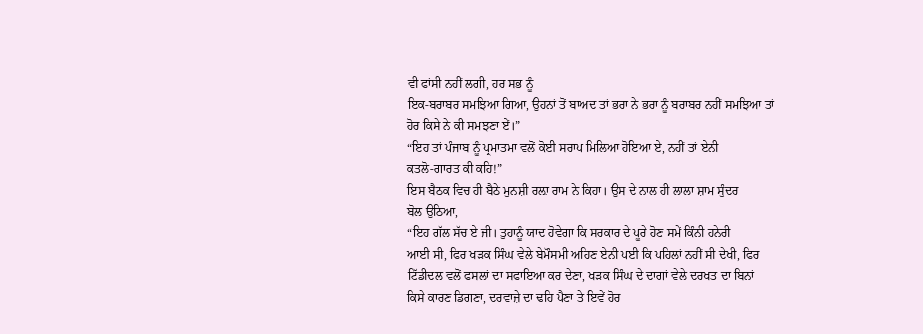ਵੀ ਫਾਂਸੀ ਨਹੀਂ ਲਗੀ, ਹਰ ਸਭ ਨੂੰ
ਇਕ-ਬਰਾਬਰ ਸਮਝਿਆ ਗਿਆ, ਉਹਨਾਂ ਤੋਂ ਬਾਅਦ ਤਾਂ ਭਰਾ ਨੇ ਭਰਾ ਨੂੰ ਬਰਾਬਰ ਨਹੀਂ ਸਮਝਿਆ ਤਾਂ
ਹੋਰ ਕਿਸੇ ਨੇ ਕੀ ਸਮਝਣਾ ਏਂ।”
“ਇਹ ਤਾਂ ਪੰਜਾਬ ਨੂੰ ਪ੍ਰਮਾਤਮਾ ਵਲੋਂ ਕੋਈ ਸਰਾਪ ਮਿਲਿਆ ਹੋਇਆ ਏ, ਨਹੀਂ ਤਾਂ ਏਨੀ
ਕਤਲੋ-ਗਾਰਤ ਕੀ ਕਹਿ!”
ਇਸ ਬੈਠਕ ਵਿਚ ਹੀ ਬੈਠੇ ਮੁਨਸ਼ੀ ਰਲ਼ਾ ਰਾਮ ਨੇ ਕਿਹਾ। ਉਸ ਦੇ ਨਾਲ ਹੀ ਲਾਲਾ ਸ਼ਾਮ ਸੁੰਦਰ
ਬੋਲ ਉਠਿਆ,
“ਇਹ ਗੱਲ ਸੱਚ ਏ ਜੀ। ਤੁਹਾਨੂੰ ਯਾਦ ਹੋਵੇਗਾ ਕਿ ਸਰਕਾਰ ਦੇ ਪੂਰੇ ਹੋਣ ਸਮੇਂ ਕਿੰਨੀ ਹਨੇਰੀ
ਆਈ ਸੀ, ਫਿਰ ਖੜਕ ਸਿੰਘ ਵੇਲੇ ਬੇਮੌਸਮੀ ਅਹਿਣ ਏਨੀ ਪਈ ਕਿ ਪਹਿਲਾਂ ਨਹੀਂ ਸੀ ਦੇਖੀ, ਫਿਰ
ਟਿੱਡੀਦਲ ਵਲੋਂ ਫਸਲਾਂ ਦਾ ਸਫਾਇਆ ਕਰ ਦੇਣਾ, ਖੜਕ ਸਿੰਘ ਦੇ ਦਾਗਾਂ ਵੇਲੇ ਦਰਖਤ ਦਾ ਬਿਨਾਂ
ਕਿਸੇ ਕਾਰਣ ਡਿਗਣਾ, ਦਰਵਾਜ਼ੇ ਦਾ ਢਹਿ ਪੈਣਾ ਤੇ ਇਵੇਂ ਹੋਰ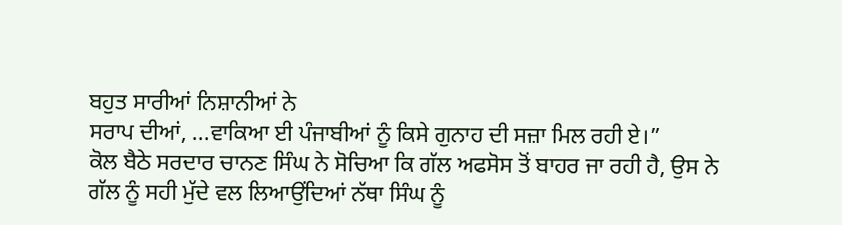ਬਹੁਤ ਸਾਰੀਆਂ ਨਿਸ਼ਾਨੀਆਂ ਨੇ
ਸਰਾਪ ਦੀਆਂ, ...ਵਾਕਿਆ ਈ ਪੰਜਾਬੀਆਂ ਨੂੰ ਕਿਸੇ ਗੁਨਾਹ ਦੀ ਸਜ਼ਾ ਮਿਲ ਰਹੀ ਏ।”
ਕੋਲ ਬੈਠੇ ਸਰਦਾਰ ਚਾਨਣ ਸਿੰਘ ਨੇ ਸੋਚਿਆ ਕਿ ਗੱਲ ਅਫਸੋਸ ਤੋਂ ਬਾਹਰ ਜਾ ਰਹੀ ਹੈ, ਉਸ ਨੇ
ਗੱਲ ਨੂੰ ਸਹੀ ਮੁੱਦੇ ਵਲ ਲਿਆਉਂਦਿਆਂ ਨੱਥਾ ਸਿੰਘ ਨੂੰ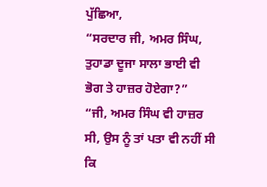ਪੁੱਛਿਆ,
“ਸਰਦਾਰ ਜੀ, ਅਮਰ ਸਿੰਘ, ਤੁਹਾਡਾ ਦੂਜਾ ਸਾਲਾ ਭਾਈ ਵੀ ਭੋਗ ਤੇ ਹਾਜ਼ਰ ਹੋਏਗਾ?”
“ਜੀ, ਅਮਰ ਸਿੰਘ ਵੀ ਹਾਜ਼ਰ ਸੀ, ਉਸ ਨੂੰ ਤਾਂ ਪਤਾ ਵੀ ਨਹੀਂ ਸੀ ਕਿ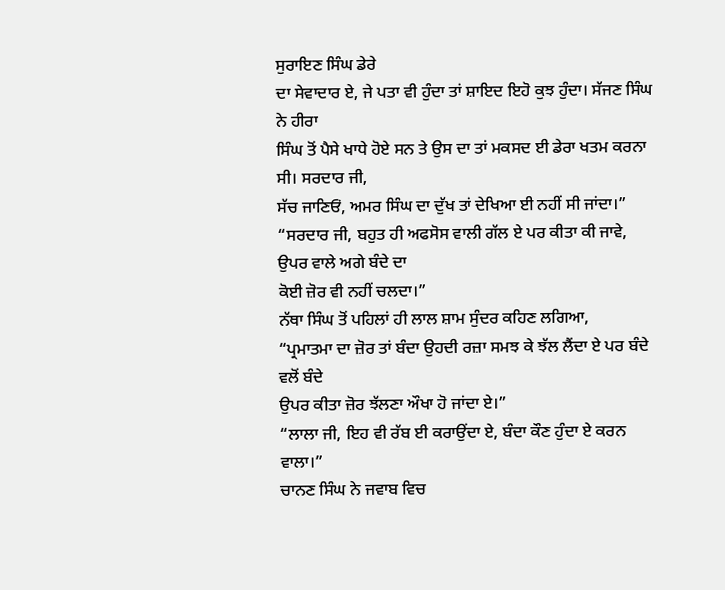ਸੁਰਾਇਣ ਸਿੰਘ ਡੇਰੇ
ਦਾ ਸੇਵਾਦਾਰ ਏ, ਜੇ ਪਤਾ ਵੀ ਹੁੰਦਾ ਤਾਂ ਸ਼ਾਇਦ ਇਹੋ ਕੁਝ ਹੁੰਦਾ। ਸੱਜਣ ਸਿੰਘ ਨੇ ਹੀਰਾ
ਸਿੰਘ ਤੋਂ ਪੈਸੇ ਖਾਧੇ ਹੋਏ ਸਨ ਤੇ ਉਸ ਦਾ ਤਾਂ ਮਕਸਦ ਈ ਡੇਰਾ ਖਤਮ ਕਰਨਾ ਸੀ। ਸਰਦਾਰ ਜੀ,
ਸੱਚ ਜਾਣਿਓਂ, ਅਮਰ ਸਿੰਘ ਦਾ ਦੁੱਖ ਤਾਂ ਦੇਖਿਆ ਈ ਨਹੀਂ ਸੀ ਜਾਂਦਾ।”
“ਸਰਦਾਰ ਜੀ, ਬਹੁਤ ਹੀ ਅਫਸੋਸ ਵਾਲੀ ਗੱਲ ਏ ਪਰ ਕੀਤਾ ਕੀ ਜਾਵੇ, ਉਪਰ ਵਾਲੇ ਅਗੇ ਬੰਦੇ ਦਾ
ਕੋਈ ਜ਼ੋਰ ਵੀ ਨਹੀਂ ਚਲਦਾ।”
ਨੱਥਾ ਸਿੰਘ ਤੋਂ ਪਹਿਲਾਂ ਹੀ ਲਾਲ ਸ਼ਾਮ ਸੁੰਦਰ ਕਹਿਣ ਲਗਿਆ,
“ਪ੍ਰਮਾਤਮਾ ਦਾ ਜ਼ੋਰ ਤਾਂ ਬੰਦਾ ਉਹਦੀ ਰਜ਼ਾ ਸਮਝ ਕੇ ਝੱਲ ਲੈਂਦਾ ਏ ਪਰ ਬੰਦੇ ਵਲੋਂ ਬੰਦੇ
ਉਪਰ ਕੀਤਾ ਜ਼ੋਰ ਝੱਲਣਾ ਔਖਾ ਹੋ ਜਾਂਦਾ ਏ।”
“ਲਾਲਾ ਜੀ, ਇਹ ਵੀ ਰੱਬ ਈ ਕਰਾਉਂਦਾ ਏ, ਬੰਦਾ ਕੌਣ ਹੁੰਦਾ ਏ ਕਰਨ ਵਾਲਾ।”
ਚਾਨਣ ਸਿੰਘ ਨੇ ਜਵਾਬ ਵਿਚ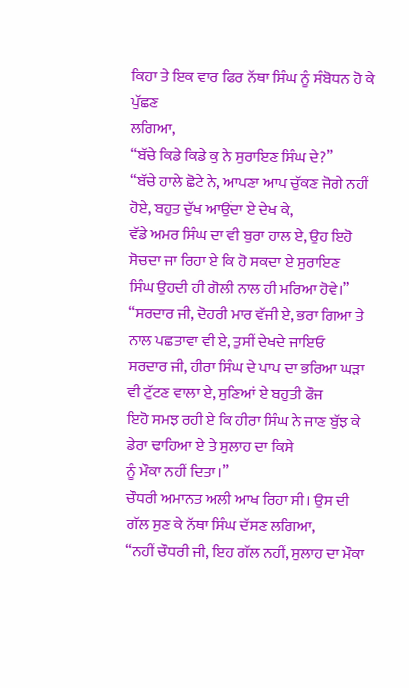ਕਿਹਾ ਤੇ ਇਕ ਵਾਰ ਫਿਰ ਨੱਥਾ ਸਿੰਘ ਨੂੰ ਸੰਬੋਧਨ ਹੋ ਕੇ ਪੁੱਛਣ
ਲਗਿਆ,
“ਬੱਚੇ ਕਿਡੇ ਕਿਡੇ ਕੁ ਨੇ ਸੁਰਾਇਣ ਸਿੰਘ ਦੇ?”
“ਬੱਚੇ ਹਾਲੇ ਛੋਟੇ ਨੇ, ਆਪਣਾ ਆਪ ਚੁੱਕਣ ਜੋਗੇ ਨਹੀਂ ਹੋਏ, ਬਹੁਤ ਦੁੱਖ ਆਉਂਦਾ ਏ ਦੇਖ ਕੇ,
ਵੱਡੇ ਅਮਰ ਸਿੰਘ ਦਾ ਵੀ ਬੁਰਾ ਹਾਲ ਏ, ਉਹ ਇਹੋ ਸੋਚਦਾ ਜਾ ਰਿਹਾ ਏ ਕਿ ਹੋ ਸਕਦਾ ਏ ਸੁਰਾਇਣ
ਸਿੰਘ ਉਹਦੀ ਹੀ ਗੋਲੀ ਨਾਲ ਹੀ ਮਰਿਆ ਹੋਵੇ।”
“ਸਰਦਾਰ ਜੀ, ਦੋਹਰੀ ਮਾਰ ਵੱਜੀ ਏ, ਭਰਾ ਗਿਆ ਤੇ ਨਾਲ ਪਛਤਾਵਾ ਵੀ ਏ, ਤੁਸੀਂ ਦੇਖਦੇ ਜਾਇਓ
ਸਰਦਾਰ ਜੀ, ਹੀਰਾ ਸਿੰਘ ਦੇ ਪਾਪ ਦਾ ਭਰਿਆ ਘੜਾ ਵੀ ਟੁੱਟਣ ਵਾਲਾ ਏ, ਸੁਣਿਆਂ ਏ ਬਹੁਤੀ ਫੌਜ
ਇਹੋ ਸਮਝ ਰਹੀ ਏ ਕਿ ਹੀਰਾ ਸਿੰਘ ਨੇ ਜਾਣ ਬੁੱਝ ਕੇ ਡੇਰਾ ਢਾਹਿਆ ਏ ਤੇ ਸੁਲਾਹ ਦਾ ਕਿਸੇ
ਨੂੰ ਮੌਕਾ ਨਹੀਂ ਦਿਤਾ।”
ਚੌਧਰੀ ਅਮਾਨਤ ਅਲੀ ਆਖ ਰਿਹਾ ਸੀ। ਉਸ ਦੀ ਗੱਲ ਸੁਣ ਕੇ ਨੱਥਾ ਸਿੰਘ ਦੱਸਣ ਲਗਿਆ,
“ਨਹੀਂ ਚੌਧਰੀ ਜੀ, ਇਹ ਗੱਲ ਨਹੀਂ, ਸੁਲਾਹ ਦਾ ਮੌਕਾ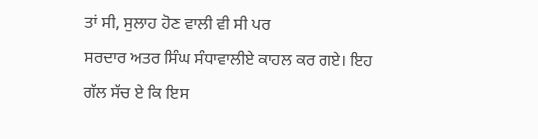ਤਾਂ ਸੀ, ਸੁਲਾਹ ਹੋਣ ਵਾਲੀ ਵੀ ਸੀ ਪਰ
ਸਰਦਾਰ ਅਤਰ ਸਿੰਘ ਸੰਧਾਵਾਲੀਏ ਕਾਹਲ ਕਰ ਗਏ। ਇਹ ਗੱਲ ਸੱਚ ਏ ਕਿ ਇਸ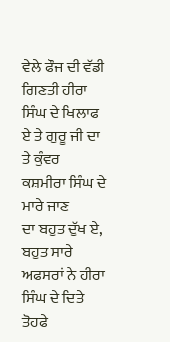ਵੇਲੇ ਫੌਜ ਦੀ ਵੱਡੀ
ਗਿਣਤੀ ਹੀਰਾ ਸਿੰਘ ਦੇ ਖਿਲਾਫ ਏ ਤੇ ਗੁਰੂ ਜੀ ਦਾ ਤੇ ਕੁੰਵਰ ਕਸ਼ਮੀਰਾ ਸਿੰਘ ਦੇ ਮਾਰੇ ਜਾਣ
ਦਾ ਬਹੁਤ ਦੁੱਖ ਏ, ਬਹੁਤ ਸਾਰੇ ਅਫਸਰਾਂ ਨੇ ਹੀਰਾ ਸਿੰਘ ਦੇ ਦਿਤੇ ਤੋਹਫੇ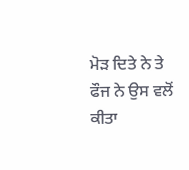ਮੋੜ ਦਿਤੇ ਨੇ ਤੇ
ਫੌਜ ਨੇ ਉਸ ਵਲੋਂ ਕੀਤਾ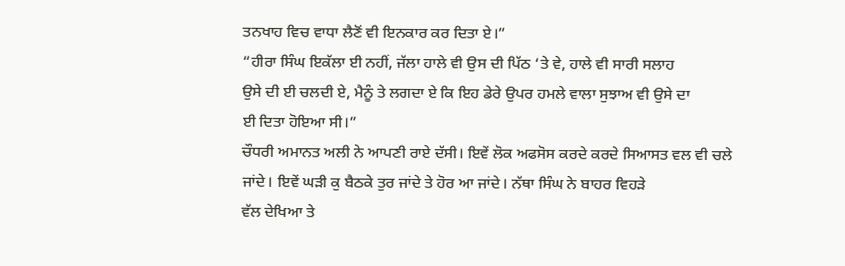ਤਨਖਾਹ ਵਿਚ ਵਾਧਾ ਲੈਣੋਂ ਵੀ ਇਨਕਾਰ ਕਰ ਦਿਤਾ ਏ।”
“ਹੀਰਾ ਸਿੰਘ ਇਕੱਲਾ ਈ ਨਹੀਂ, ਜੱਲਾ ਹਾਲੇ ਵੀ ਉਸ ਦੀ ਪਿੱਠ ‘ਤੇ ਵੇ, ਹਾਲੇ ਵੀ ਸਾਰੀ ਸਲਾਹ
ਉਸੇ ਦੀ ਈ ਚਲਦੀ ਏ, ਮੈਨੂੰ ਤੇ ਲਗਦਾ ਏ ਕਿ ਇਹ ਡੇਰੇ ਉਪਰ ਹਮਲੇ ਵਾਲਾ ਸੁਝਾਅ ਵੀ ਉਸੇ ਦਾ
ਈ ਦਿਤਾ ਹੋਇਆ ਸੀ।”
ਚੌਧਰੀ ਅਮਾਨਤ ਅਲੀ ਨੇ ਆਪਣੀ ਰਾਏ ਦੱਸੀ। ਇਵੇਂ ਲੋਕ ਅਫਸੋਸ ਕਰਦੇ ਕਰਦੇ ਸਿਆਸਤ ਵਲ ਵੀ ਚਲੇ
ਜਾਂਦੇ। ਇਵੇਂ ਘੜੀ ਕੁ ਬੈਠਕੇ ਤੁਰ ਜਾਂਦੇ ਤੇ ਹੋਰ ਆ ਜਾਂਦੇ। ਨੱਥਾ ਸਿੰਘ ਨੇ ਬਾਹਰ ਵਿਹੜੇ
ਵੱਲ ਦੇਖਿਆ ਤੇ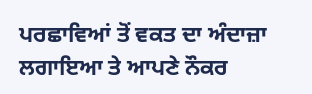ਪਰਛਾਵਿਆਂ ਤੋਂ ਵਕਤ ਦਾ ਅੰਦਾਜ਼ਾ ਲਗਾਇਆ ਤੇ ਆਪਣੇ ਨੌਕਰ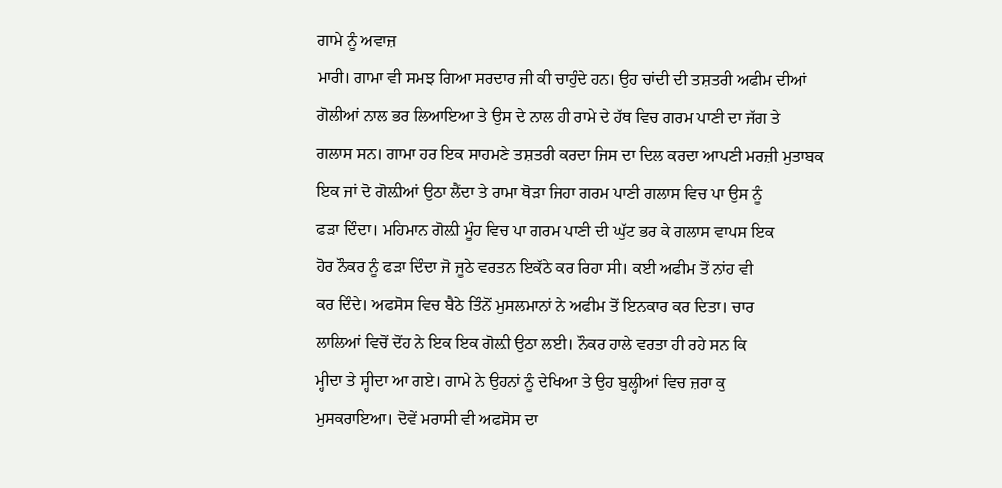ਗਾਮੇ ਨੂੰ ਅਵਾਜ਼
ਮਾਰੀ। ਗਾਮਾ ਵੀ ਸਮਝ ਗਿਆ ਸਰਦਾਰ ਜੀ ਕੀ ਚਾਹੁੰਦੇ ਹਨ। ਉਹ ਚਾਂਦੀ ਦੀ ਤਸ਼ਤਰੀ ਅਫੀਮ ਦੀਆਂ
ਗੋਲੀਆਂ ਨਾਲ ਭਰ ਲਿਆਇਆ ਤੇ ਉਸ ਦੇ ਨਾਲ ਹੀ ਰਾਮੇ ਦੇ ਹੱਥ ਵਿਚ ਗਰਮ ਪਾਣੀ ਦਾ ਜੱਗ ਤੇ
ਗਲਾਸ ਸਨ। ਗਾਮਾ ਹਰ ਇਕ ਸਾਹਮਣੇ ਤਸ਼ਤਰੀ ਕਰਦਾ ਜਿਸ ਦਾ ਦਿਲ ਕਰਦਾ ਆਪਣੀ ਮਰਜ਼ੀ ਮੁਤਾਬਕ
ਇਕ ਜਾਂ ਦੋ ਗੋਲ਼ੀਆਂ ਉਠਾ ਲੈਂਦਾ ਤੇ ਰਾਮਾ ਥੋੜਾ ਜਿਹਾ ਗਰਮ ਪਾਣੀ ਗਲਾਸ ਵਿਚ ਪਾ ਉਸ ਨੂੰ
ਫੜਾ ਦਿੰਦਾ। ਮਹਿਮਾਨ ਗੋਲ਼ੀ ਮੂੰਹ ਵਿਚ ਪਾ ਗਰਮ ਪਾਣੀ ਦੀ ਘੁੱਟ ਭਰ ਕੇ ਗਲਾਸ ਵਾਪਸ ਇਕ
ਹੋਰ ਨੌਕਰ ਨੂੰ ਫੜਾ ਦਿੰਦਾ ਜੋ ਜੂਠੇ ਵਰਤਨ ਇਕੱਠੇ ਕਰ ਰਿਹਾ ਸੀ। ਕਈ ਅਫੀਮ ਤੋਂ ਨਾਂਹ ਵੀ
ਕਰ ਦਿੰਦੇ। ਅਫਸੋਸ ਵਿਚ ਬੈਠੇ ਤਿੰਨੋਂ ਮੁਸਲਮਾਨਾਂ ਨੇ ਅਫੀਮ ਤੋਂ ਇਨਕਾਰ ਕਰ ਦਿਤਾ। ਚਾਰ
ਲਾਲਿਆਂ ਵਿਚੋਂ ਦੋਂਹ ਨੇ ਇਕ ਇਕ ਗੋਲ਼ੀ ਉਠਾ ਲਈ। ਨੌਕਰ ਹਾਲੇ ਵਰਤਾ ਹੀ ਰਹੇ ਸਨ ਕਿ
ਮ੍ਹੀਦਾ ਤੇ ਸ੍ਹੀਦਾ ਆ ਗਏ। ਗਾਮੇ ਨੇ ਉਹਨਾਂ ਨੂੰ ਦੇਖਿਆ ਤੇ ਉਹ ਬੁਲ੍ਹੀਆਂ ਵਿਚ ਜ਼ਰਾ ਕੁ
ਮੁਸਕਰਾਇਆ। ਦੋਵੇਂ ਮਰਾਸੀ ਵੀ ਅਫਸੋਸ ਦਾ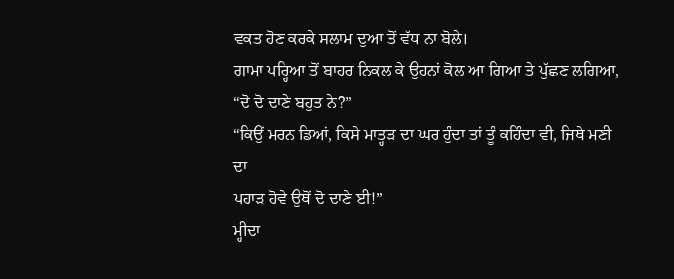ਵਕਤ ਹੋਣ ਕਰਕੇ ਸਲਾਮ ਦੁਆ ਤੋਂ ਵੱਧ ਨਾ ਬੋਲੇ।
ਗਾਮਾ ਪਰ੍ਹਿਆ ਤੋਂ ਬਾਹਰ ਨਿਕਲ ਕੇ ਉਹਨਾਂ ਕੋਲ ਆ ਗਿਆ ਤੇ ਪੁੱਛਣ ਲਗਿਆ,
“ਦੋ ਦੋ ਦਾਣੇ ਬਹੁਤ ਨੇ?”
“ਕਿਉਂ ਮਰਨ ਡਿਆਂ, ਕਿਸੇ ਮਾਤ੍ਹੜ ਦਾ ਘਰ ਹੁੰਦਾ ਤਾਂ ਤੂੰ ਕਹਿੰਦਾ ਵੀ, ਜਿਥੇ ਮਣੀ ਦਾ
ਪਹਾੜ ਹੋਵੇ ਉਥੋਂ ਦੋ ਦਾਣੇ ਈ!”
ਮ੍ਹੀਦਾ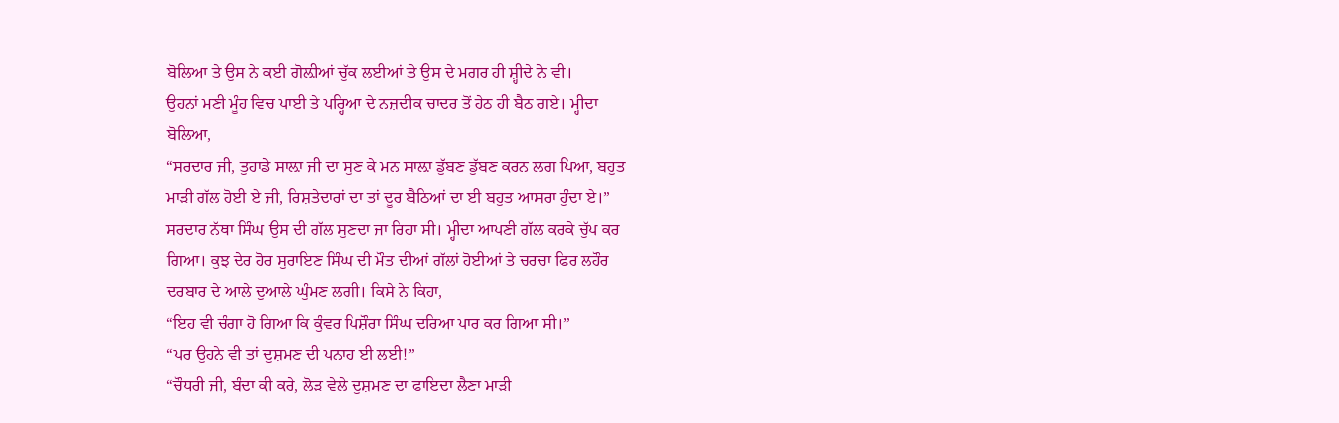ਬੋਲਿਆ ਤੇ ਉਸ ਨੇ ਕਈ ਗੋਲ਼ੀਆਂ ਚੁੱਕ ਲਈਆਂ ਤੇ ਉਸ ਦੇ ਮਗਰ ਹੀ ਸ਼੍ਹੀਦੇ ਨੇ ਵੀ।
ਉਹਨਾਂ ਮਣੀ ਮੂੰਹ ਵਿਚ ਪਾਈ ਤੇ ਪਰ੍ਹਿਆ ਦੇ ਨਜ਼ਦੀਕ ਚਾਦਰ ਤੋਂ ਹੇਠ ਹੀ ਬੈਠ ਗਏ। ਮ੍ਹੀਦਾ
ਬੋਲਿਆ,
“ਸਰਦਾਰ ਜੀ, ਤੁਹਾਡੇ ਸਾਲ਼ਾ ਜੀ ਦਾ ਸੁਣ ਕੇ ਮਨ ਸਾਲ਼ਾ ਡੁੱਬਣ ਡੁੱਬਣ ਕਰਨ ਲਗ ਪਿਆ, ਬਹੁਤ
ਮਾੜੀ ਗੱਲ ਹੋਈ ਏ ਜੀ, ਰਿਸ਼ਤੇਦਾਰਾਂ ਦਾ ਤਾਂ ਦੂਰ ਬੈਠਿਆਂ ਦਾ ਈ ਬਹੁਤ ਆਸਰਾ ਹੁੰਦਾ ਏ।”
ਸਰਦਾਰ ਨੱਥਾ ਸਿੰਘ ਉਸ ਦੀ ਗੱਲ ਸੁਣਦਾ ਜਾ ਰਿਹਾ ਸੀ। ਮ੍ਹੀਦਾ ਆਪਣੀ ਗੱਲ ਕਰਕੇ ਚੁੱਪ ਕਰ
ਗਿਆ। ਕੁਝ ਦੇਰ ਹੋਰ ਸੁਰਾਇਣ ਸਿੰਘ ਦੀ ਮੌਤ ਦੀਆਂ ਗੱਲਾਂ ਹੋਈਆਂ ਤੇ ਚਰਚਾ ਫਿਰ ਲਹੌਰ
ਦਰਬਾਰ ਦੇ ਆਲੇ ਦੁਆਲੇ ਘੁੰਮਣ ਲਗੀ। ਕਿਸੇ ਨੇ ਕਿਹਾ,
“ਇਹ ਵੀ ਚੰਗਾ ਹੋ ਗਿਆ ਕਿ ਕੁੰਵਰ ਪਿਸ਼ੌਰਾ ਸਿੰਘ ਦਰਿਆ ਪਾਰ ਕਰ ਗਿਆ ਸੀ।”
“ਪਰ ਉਹਨੇ ਵੀ ਤਾਂ ਦੁਸ਼ਮਣ ਦੀ ਪਨਾਹ ਈ ਲਈ!”
“ਚੌਧਰੀ ਜੀ, ਬੰਦਾ ਕੀ ਕਰੇ, ਲੋੜ ਵੇਲੇ ਦੁਸ਼ਮਣ ਦਾ ਫਾਇਦਾ ਲੈਣਾ ਮਾੜੀ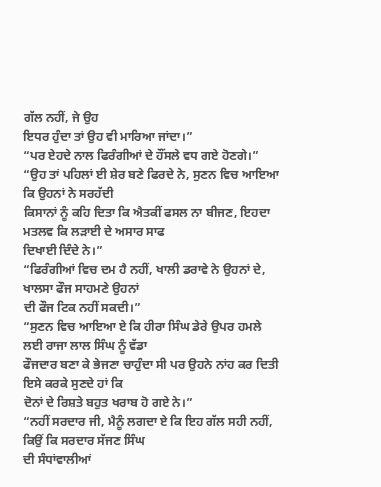ਗੱਲ ਨਹੀਂ, ਜੇ ਉਹ
ਇਧਰ ਹੁੰਦਾ ਤਾਂ ਉਹ ਵੀ ਮਾਰਿਆ ਜਾਂਦਾ।”
“ਪਰ ਏਹਦੇ ਨਾਲ ਫਿਰੰਗੀਆਂ ਦੇ ਹੌਂਸਲੇ ਵਧ ਗਏ ਹੋਣਗੇ।”
“ਉਹ ਤਾਂ ਪਹਿਲਾਂ ਈ ਸ਼ੇਰ ਬਣੇ ਫਿਰਦੇ ਨੇ, ਸੁਣਨ ਵਿਚ ਆਇਆ ਕਿ ਉਹਨਾਂ ਨੇ ਸਰਹੱਦੀ
ਕਿਸਾਨਾਂ ਨੂੰ ਕਹਿ ਦਿਤਾ ਕਿ ਐਤਕੀਂ ਫਸਲ ਨਾ ਬੀਜਣ, ਇਹਦਾ ਮਤਲਵ ਕਿ ਲੜਾਈ ਦੇ ਅਸਾਰ ਸਾਫ
ਦਿਖਾਈ ਦਿੰਦੇ ਨੇ।”
“ਫਿਰੰਗੀਆਂ ਵਿਚ ਦਮ ਹੈ ਨਹੀਂ, ਖਾਲੀ ਡਰਾਵੇ ਨੇ ਉਹਨਾਂ ਦੇ, ਖਾਲਸਾ ਫੌਜ ਸਾਹਮਣੇ ਉਹਨਾਂ
ਦੀ ਫੌਜ ਟਿਕ ਨਹੀਂ ਸਕਦੀ।”
“ਸੁਣਨ ਵਿਚ ਆਇਆ ਏ ਕਿ ਹੀਰਾ ਸਿੰਘ ਡੇਰੇ ਉਪਰ ਹਮਲੇ ਲਈ ਰਾਜਾ ਲਾਲ ਸਿੰਘ ਨੂੰ ਵੱਡਾ
ਫੌਜਦਾਰ ਬਣਾ ਕੇ ਭੇਜਣਾ ਚਾਹੁੰਦਾ ਸੀ ਪਰ ਉਹਨੇ ਨਾਂਹ ਕਰ ਦਿਤੀ ਇਸੇ ਕਰਕੇ ਸੁਣਦੇ ਹਾਂ ਕਿ
ਦੋਨਾਂ ਦੇ ਰਿਸ਼ਤੇ ਬਹੁਤ ਖਰਾਬ ਹੋ ਗਏ ਨੇ।”
“ਨਹੀਂ ਸਰਦਾਰ ਜੀ, ਮੈਨੂੰ ਲਗਦਾ ਏ ਕਿ ਇਹ ਗੱਲ ਸਹੀ ਨਹੀਂ, ਕਿਉਂ ਕਿ ਸਰਦਾਰ ਸੱਜਣ ਸਿੰਘ
ਦੀ ਸੰਧਾਂਵਾਲੀਆਂ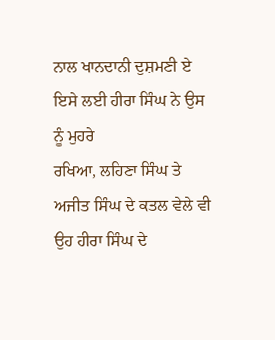ਨਾਲ ਖਾਨਦਾਨੀ ਦੁਸ਼ਮਣੀ ਏ ਇਸੇ ਲਈ ਹੀਰਾ ਸਿੰਘ ਨੇ ਉਸ ਨੂੰ ਮੁਹਰੇ
ਰਖਿਆ, ਲਹਿਣਾ ਸਿੰਘ ਤੇ ਅਜੀਤ ਸਿੰਘ ਦੇ ਕਤਲ ਵੇਲੇ ਵੀ ਉਹ ਹੀਰਾ ਸਿੰਘ ਦੇ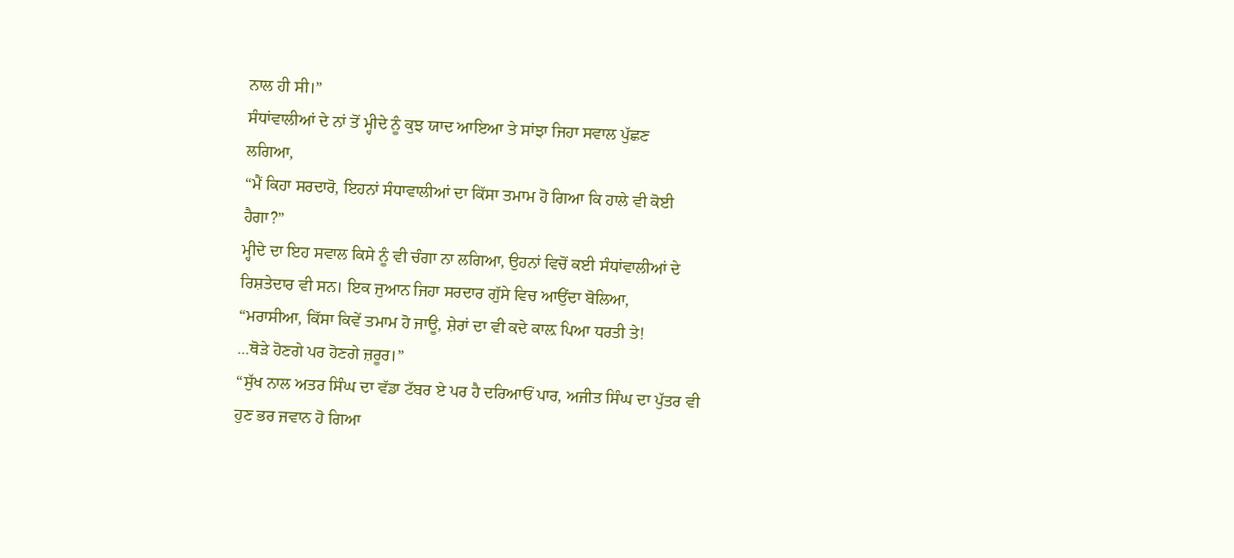ਨਾਲ ਹੀ ਸੀ।”
ਸੰਧਾਂਵਾਲੀਆਂ ਦੇ ਨਾਂ ਤੋਂ ਮ੍ਹੀਦੇ ਨੂੰ ਕੁਝ ਯਾਦ ਆਇਆ ਤੇ ਸਾਂਝਾ ਜਿਹਾ ਸਵਾਲ ਪੁੱਛਣ
ਲਗਿਆ,
“ਮੈਂ ਕਿਹਾ ਸਰਦਾਰੋ, ਇਹਨਾਂ ਸੰਧਾਵਾਲੀਆਂ ਦਾ ਕਿੱਸਾ ਤਮਾਮ ਹੋ ਗਿਆ ਕਿ ਹਾਲੇ ਵੀ ਕੋਈ
ਹੈਗਾ?”
ਮ੍ਹੀਦੇ ਦਾ ਇਹ ਸਵਾਲ ਕਿਸੇ ਨੂੰ ਵੀ ਚੰਗਾ ਨਾ ਲਗਿਆ, ਉਹਨਾਂ ਵਿਚੋਂ ਕਈ ਸੰਧਾਂਵਾਲੀਆਂ ਦੇ
ਰਿਸ਼ਤੇਦਾਰ ਵੀ ਸਨ। ਇਕ ਜੁਆਨ ਜਿਹਾ ਸਰਦਾਰ ਗੁੱਸੇ ਵਿਚ ਆਉਂਦਾ ਬੋਲਿਆ,
“ਮਰਾਸੀਆ, ਕਿੱਸਾ ਕਿਵੇਂ ਤਮਾਮ ਹੋ ਜਾਊ, ਸ਼ੇਰਾਂ ਦਾ ਵੀ ਕਦੇ ਕਾਲ਼ ਪਿਆ ਧਰਤੀ ਤੇ!
...ਥੋੜੇ ਹੋਣਗੇ ਪਰ ਹੋਣਗੇ ਜ਼ਰੂਰ।”
“ਸੁੱਖ ਨਾਲ ਅਤਰ ਸਿੰਘ ਦਾ ਵੱਡਾ ਟੱਬਰ ਏ ਪਰ ਹੈ ਦਰਿਆਓਂ ਪਾਰ, ਅਜੀਤ ਸਿੰਘ ਦਾ ਪੁੱਤਰ ਵੀ
ਹੁਣ ਭਰ ਜਵਾਨ ਹੋ ਗਿਆ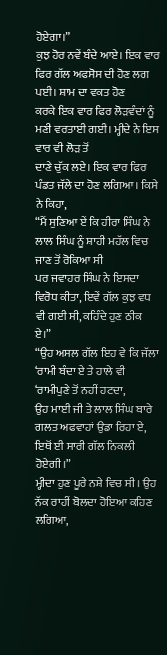ਹੋਏਗਾ।”
ਕੁਝ ਹੋਰ ਨਵੇਂ ਬੰਦੇ ਆਏ। ਇਕ ਵਾਰ ਫਿਰ ਗੱਲ ਅਫਸੋਸ ਦੀ ਹੋਣ ਲਗ ਪਈ। ਸ਼ਾਮ ਦਾ ਵਕਤ ਹੋਣ
ਕਰਕੇ ਇਕ ਵਾਰ ਫਿਰ ਲੋੜਵੰਦਾਂ ਨੂੰ ਮਣੀ ਵਰਤਾਈ ਗਈ। ਮ੍ਹੀਦੇ ਨੇ ਇਸ ਵਾਰ ਵੀ ਲੋੜ ਤੋਂ
ਦਾਣੇ ਚੁੱਕ ਲਏ। ਇਕ ਵਾਰ ਫਿਰ ਪੰਡਤ ਜੱਲੇ ਦਾ ਹੋਣ ਲਗਿਆ। ਕਿਸੇ ਨੇ ਕਿਹਾ,
“ਮੈਂ ਸੁਣਿਆ ਏਂ ਕਿ ਹੀਰਾ ਸਿੰਘ ਨੇ ਲਾਲ ਸਿੰਘ ਨੂੰ ਸ਼ਾਹੀ ਮਹੱਲ ਵਿਚ ਜਾਣ ਤੋਂ ਰੋਕਿਆ ਸੀ
ਪਰ ਜਵਾਹਰ ਸਿੰਘ ਨੇ ਇਸਦਾ ਵਿਰੋਧ ਕੀਤਾ, ਇਵੇਂ ਗੱਲ ਕੁਝ ਵਧ ਵੀ ਗਈ ਸੀ, ਕਹਿੰਦੇ ਹੁਣ ਠੀਕ
ਏ।”
“ਉਹ ਅਸਲ ਗੱਲ ਇਹ ਵੇ ਕਿ ਜੱਲਾ ‘ਰਾਮੀ ਬੰਦਾ ਏ ਤੇ ਹਾਲੇ ਵੀ ‘ਰਾਮੀਪੁਣੇ ਤੋਂ ਨਹੀਂ ਹਟਦਾ,
ਉਹ ਮਾਈ ਜੀ ਤੇ ਲਾਲ ਸਿੰਘ ਬਾਰੇ ਗਲਤ ਅਫਵਾਹਾਂ ਉਡਾ ਰਿਹਾ ਏ, ਇਥੋਂ ਈ ਸਾਰੀ ਗੱਲ ਨਿਕਲੀ
ਹੋਏਗੀ।”
ਮ੍ਹੀਦਾ ਹੁਣ ਪੂਰੇ ਨਸ਼ੇ ਵਿਚ ਸੀ। ਉਹ ਨੱਕ ਰਾਹੀਂ ਬੋਲਦਾ ਹੋਇਆ ਕਹਿਣ ਲਗਿਆ,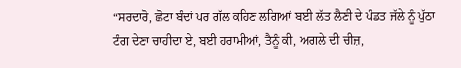“ਸਰਦਾਰੋ, ਛੋਟਾ ਬੰਦਾਂ ਪਰ ਗੱਲ ਕਹਿਣ ਲਗਿਆਂ ਬਈ ਲੱਤ ਲੈਣੀ ਦੇ ਪੰਡਤ ਜੱਲੇ ਨੂੰ ਪੁੱਠਾ
ਟੰਗ ਦੇਣਾ ਚਾਹੀਦਾ ਏ, ਬਈ ਹਰਾਮੀਆਂ, ਤੈਨੂੰ ਕੀ, ਅਗਲੇ ਦੀ ਚੀਜ਼,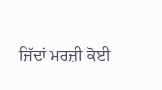ਜਿੱਦਾਂ ਮਰਜ਼ੀ ਕੋਈ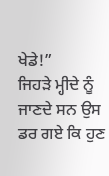ਖੇਡੇ!”
ਜਿਹੜੇ ਮ੍ਹੀਦੇ ਨੂੰ ਜਾਣਦੇ ਸਨ ਉਸ ਡਰ ਗਏ ਕਿ ਹੁਣ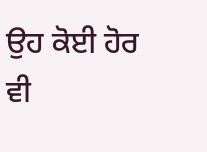ਉਹ ਕੋਈ ਹੋਰ ਵੀ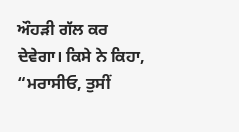ਔਹੜੀ ਗੱਲ ਕਰ
ਦੇਵੇਗਾ। ਕਿਸੇ ਨੇ ਕਿਹਾ,
“ਮਰਾਸੀਓ, ਤੁਸੀਂ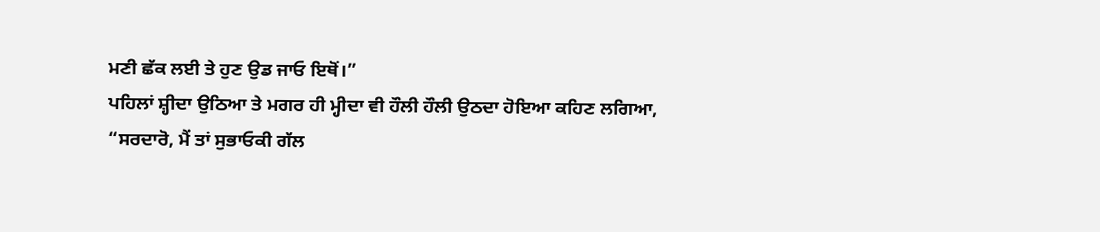ਮਣੀ ਛੱਕ ਲਈ ਤੇ ਹੁਣ ਉਡ ਜਾਓ ਇਥੋਂ।”
ਪਹਿਲਾਂ ਸ਼੍ਹੀਦਾ ਉਠਿਆ ਤੇ ਮਗਰ ਹੀ ਮ੍ਹੀਦਾ ਵੀ ਹੌਲੀ ਹੌਲੀ ਉਠਦਾ ਹੋਇਆ ਕਹਿਣ ਲਗਿਆ,
“ਸਰਦਾਰੋ, ਮੈਂ ਤਾਂ ਸੁਭਾਓਕੀ ਗੱਲ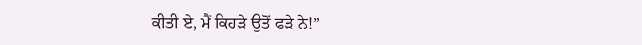ਕੀਤੀ ਏ, ਮੈਂ ਕਿਹੜੇ ਉਤੋਂ ਫੜੇ ਨੇ!”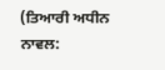(ਤਿਆਰੀ ਅਧੀਨ ਨਾਵਲ: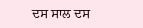ਦਸ ਸਾਲ ਦਸ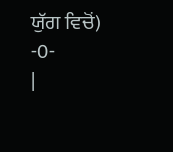ਯੁੱਗ ਵਿਚੋਂ)
-0-
|